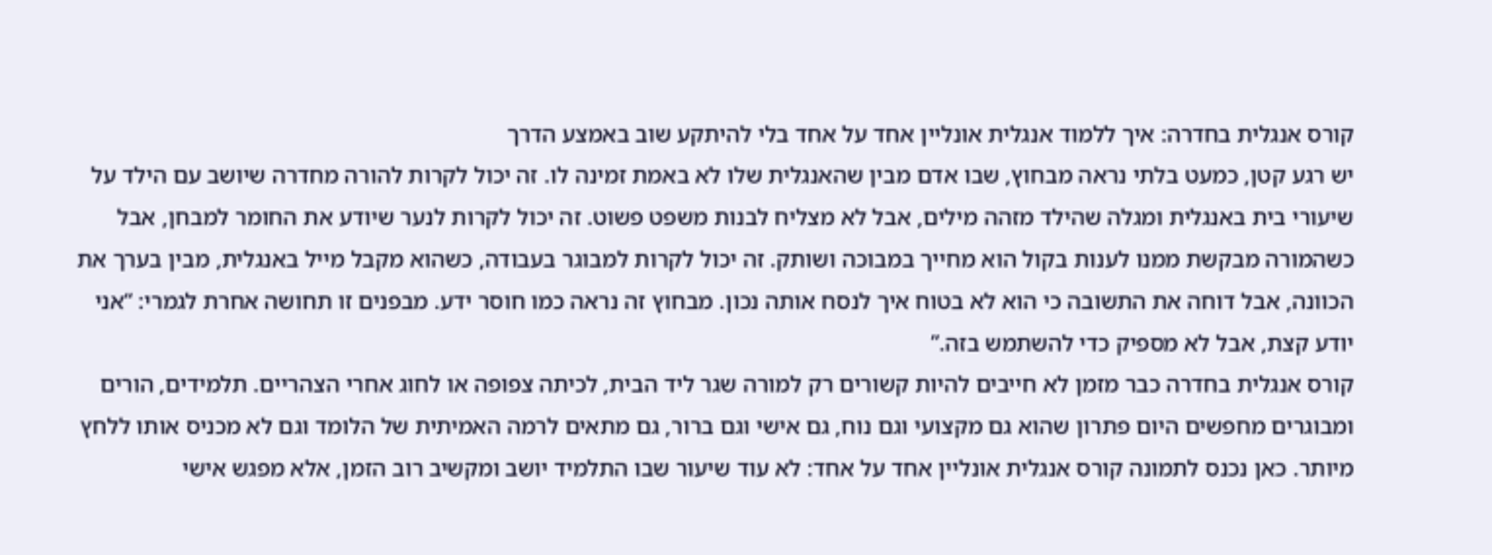קורס אנגלית בחדרה: איך ללמוד אנגלית אונליין אחד על אחד בלי להיתקע שוב באמצע הדרך
יש רגע קטן, כמעט בלתי נראה מבחוץ, שבו אדם מבין שהאנגלית שלו לא באמת זמינה לו. זה יכול לקרות להורה מחדרה שיושב עם הילד על שיעורי בית באנגלית ומגלה שהילד מזהה מילים, אבל לא מצליח לבנות משפט פשוט. זה יכול לקרות לנער שיודע את החומר למבחן, אבל כשהמורה מבקשת ממנו לענות בקול הוא מחייך במבוכה ושותק. זה יכול לקרות למבוגר בעבודה, כשהוא מקבל מייל באנגלית, מבין בערך את הכוונה, אבל דוחה את התשובה כי הוא לא בטוח איך לנסח אותה נכון. מבחוץ זה נראה כמו חוסר ידע. מבפנים זו תחושה אחרת לגמרי: “אני יודע קצת, אבל לא מספיק כדי להשתמש בזה.”
קורס אנגלית בחדרה כבר מזמן לא חייבים להיות קשורים רק למורה שגר ליד הבית, לכיתה צפופה או לחוג אחרי הצהריים. תלמידים, הורים ומבוגרים מחפשים היום פתרון שהוא גם מקצועי וגם נוח, גם אישי וגם ברור, גם מתאים לרמה האמיתית של הלומד וגם לא מכניס אותו ללחץ מיותר. כאן נכנס לתמונה קורס אנגלית אונליין אחד על אחד: לא עוד שיעור שבו התלמיד יושב ומקשיב רוב הזמן, אלא מפגש אישי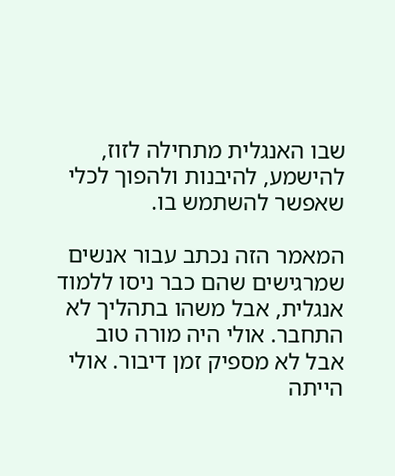שבו האנגלית מתחילה לזוז, להישמע, להיבנות ולהפוך לכלי שאפשר להשתמש בו.

המאמר הזה נכתב עבור אנשים שמרגישים שהם כבר ניסו ללמוד אנגלית, אבל משהו בתהליך לא התחבר. אולי היה מורה טוב אבל לא מספיק זמן דיבור. אולי הייתה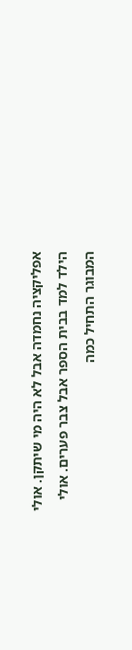אפליקציה נחמדה אבל לא היה מי שיתקן. אולי הילד למד בבית הספר אבל צבר פערים. אולי המבוגר התחיל כמה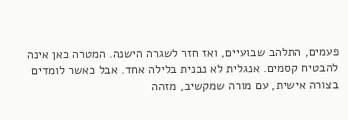פעמים, התלהב שבועיים, ואז חזר לשגרה הישנה. המטרה כאן אינה להבטיח קסמים. אנגלית לא נבנית בלילה אחד. אבל כאשר לומדים בצורה אישית, עם מורה שמקשיב, מזהה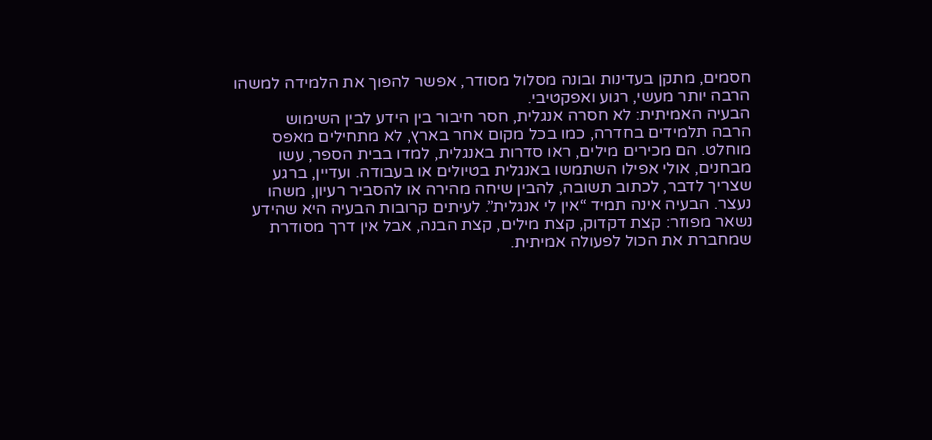חסמים, מתקן בעדינות ובונה מסלול מסודר, אפשר להפוך את הלמידה למשהו הרבה יותר מעשי, רגוע ואפקטיבי.
הבעיה האמיתית: לא חסרה אנגלית, חסר חיבור בין הידע לבין השימוש
הרבה תלמידים בחדרה, כמו בכל מקום אחר בארץ, לא מתחילים מאפס מוחלט. הם מכירים מילים, ראו סדרות באנגלית, למדו בבית הספר, עשו מבחנים, אולי אפילו השתמשו באנגלית בטיולים או בעבודה. ועדיין, ברגע שצריך לדבר, לכתוב תשובה, להבין שיחה מהירה או להסביר רעיון, משהו נעצר. הבעיה אינה תמיד “אין לי אנגלית”. לעיתים קרובות הבעיה היא שהידע נשאר מפוזר: קצת דקדוק, קצת מילים, קצת הבנה, אבל אין דרך מסודרת שמחברת את הכול לפעולה אמיתית.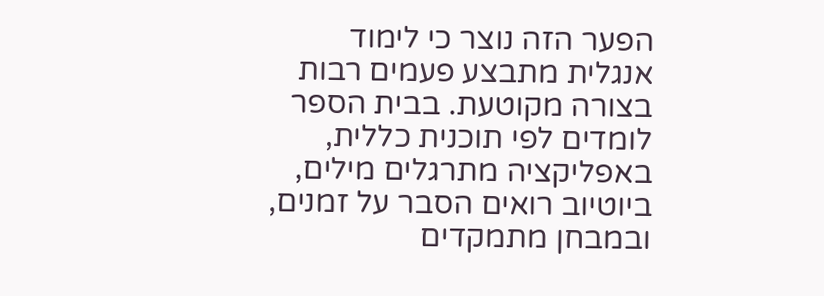הפער הזה נוצר כי לימוד אנגלית מתבצע פעמים רבות בצורה מקוטעת. בבית הספר לומדים לפי תוכנית כללית, באפליקציה מתרגלים מילים, ביוטיוב רואים הסבר על זמנים, ובמבחן מתמקדים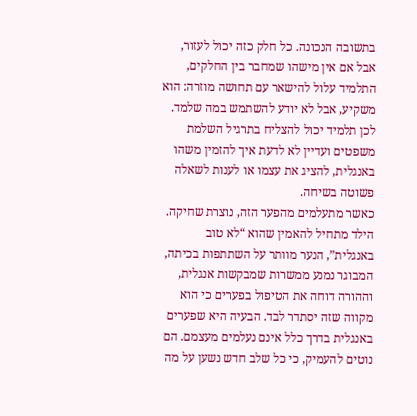בתשובה הנכונה. כל חלק כזה יכול לעזור, אבל אם אין מישהו שמחבר בין החלקים, התלמיד עלול להישאר עם תחושה מוזרה: הוא משקיע, אבל לא יודע להשתמש במה שלמד. לכן תלמיד יכול להצליח בתרגיל השלמת משפטים ועדיין לא לדעת איך להזמין משהו באנגלית, להציג את עצמו או לענות לשאלה פשוטה בשיחה.
כאשר מתעלמים מהפער הזה, נוצרת שחיקה. הילד מתחיל להאמין שהוא “לא טוב באנגלית”, הנער מוותר על השתתפות בכיתה, המבוגר נמנע ממשרות שמבקשות אנגלית, וההורה דוחה את הטיפול בפערים כי הוא מקווה שזה יסתדר לבד. הבעיה היא שפערים באנגלית בדרך כלל אינם נעלמים מעצמם. הם נוטים להעמיק, כי כל שלב חדש נשען על מה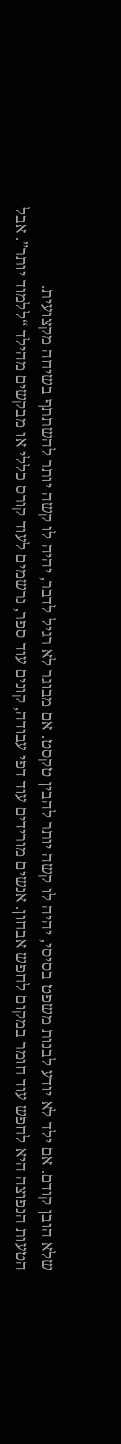שלא הובן קודם. אם ילד לא יודע לבנות משפט בסיסי, יהיה לו קשה יותר להבין טקסט. אם מבוגר לא רגיל לדבר, יהיה לו קשה יותר להשתתף בשיחה מקצועית.
הטעות הנפוצה היא לחפש עוד חומר במקום לחפש אבחון. אנשים מורידים עוד דפי עבודה, קונים עוד ספר, נרשמים לעוד קורס כללי או מבקשים מהילד “ללמוד יותר”. אבל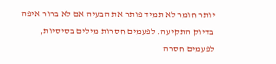יותר חומר לא תמיד פותר את הבעיה אם לא ברור איפה בדיוק התקיעה. לפעמים חסרות מילים בסיסיות, לפעמים חסרה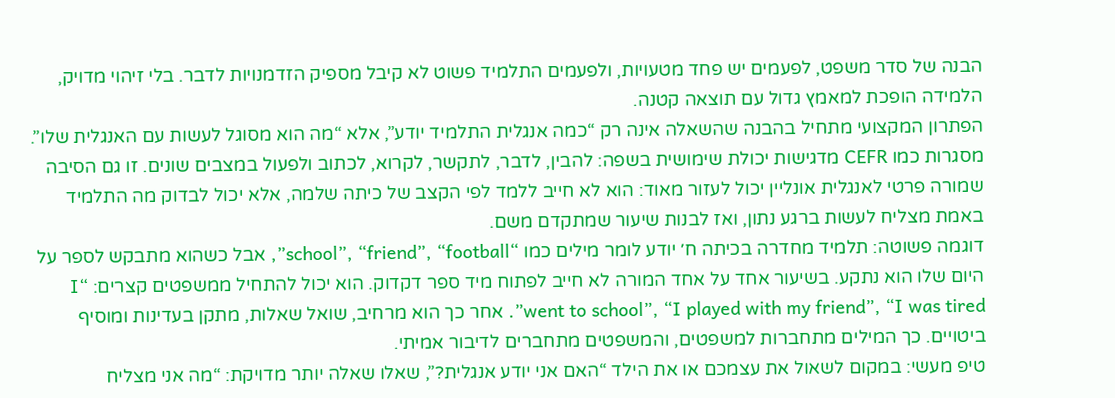הבנה של סדר משפט, לפעמים יש פחד מטעויות, ולפעמים התלמיד פשוט לא קיבל מספיק הזדמנויות לדבר. בלי זיהוי מדויק, הלמידה הופכת למאמץ גדול עם תוצאה קטנה.
הפתרון המקצועי מתחיל בהבנה שהשאלה אינה רק “כמה אנגלית התלמיד יודע”, אלא “מה הוא מסוגל לעשות עם האנגלית שלו”. מסגרות כמו CEFR מדגישות יכולת שימושית בשפה: להבין, לדבר, לתקשר, לקרוא, לכתוב ולפעול במצבים שונים. זו גם הסיבה שמורה פרטי לאנגלית אונליין יכול לעזור מאוד: הוא לא חייב ללמד לפי הקצב של כיתה שלמה, אלא יכול לבדוק מה התלמיד באמת מצליח לעשות ברגע נתון, ואז לבנות שיעור שמתקדם משם.
דוגמה פשוטה: תלמיד מחדרה בכיתה ח׳ יודע לומר מילים כמו “school”, “friend”, “football”, אבל כשהוא מתבקש לספר על היום שלו הוא נתקע. בשיעור אחד על אחד המורה לא חייב לפתוח מיד ספר דקדוק. הוא יכול להתחיל ממשפטים קצרים: “I went to school”, “I played with my friend”, “I was tired”. אחר כך הוא מרחיב, שואל שאלות, מתקן בעדינות ומוסיף ביטויים. כך המילים מתחברות למשפטים, והמשפטים מתחברים לדיבור אמיתי.
טיפ מעשי: במקום לשאול את עצמכם או את הילד “האם אני יודע אנגלית?”, שאלו שאלה יותר מדויקת: “מה אני מצליח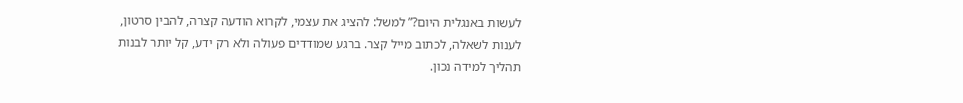לעשות באנגלית היום?” למשל: להציג את עצמי, לקרוא הודעה קצרה, להבין סרטון, לענות לשאלה, לכתוב מייל קצר. ברגע שמודדים פעולה ולא רק ידע, קל יותר לבנות תהליך למידה נכון.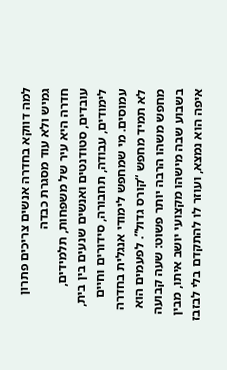למה דווקא בחדרה אנשים צריכים פתרון גמיש ולא עוד מסגרת כבדה
חדרה היא עיר של משפחות, תלמידים, עובדים, סטודנטים ואנשים שנעים בין בית, לימודים, עבודה, תחבורה, סידורים וחיים עמוסים. מי שמחפש לימודי אנגלית בחדרה לא תמיד מחפש “קורס גדול”. לפעמים הוא מחפש משהו הרבה יותר פשוט: שעה קבועה בשבוע שבה מישהו מקצועי יושב איתו, מבין איפה הוא נמצא, ועוזר לו להתקדם בלי לבזבז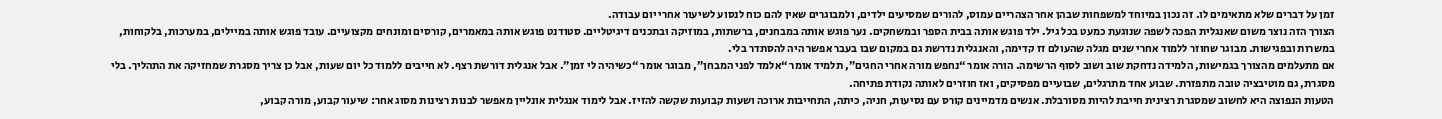זמן על דברים שלא מתאימים לו. זה נכון במיוחד למשפחות שבהן אחר הצהריים עמוס, להורים שמסיעים ילדים, ולמבוגרים שאין להם כוח לנסוע לשיעור אחרי יום עבודה.
הצורך הזה נוצר משום שאנגלית הפכה לשפה שנוגעת כמעט בכל גיל. ילד פוגש אותה בבית הספר ובמשחקים. נער פוגש אותה במבחנים, ברשתות, במוזיקה ובתכנים דיגיטליים. סטודנט פוגש אותה במאמרים, קורסים ומונחים מקצועיים. עובד פוגש אותה במיילים, במערכות, בלקוחות, במשרות ובפגישות. מבוגר שחוזר ללמוד אחרי שנים מגלה שהעולם זז קדימה, והאנגלית נדרשת גם במקום שבו בעבר אפשר היה להסתדר בלי.
אם מתעלמים מהצורך בגמישות, הלמידה נדחקת שוב ושוב לסוף הרשימה. הורה אומר “נחפש מורה אחרי החגים”, תלמיד אומר “אלמד לפני המבחן”, מבוגר אומר “כשיהיה לי זמן”. אבל אנגלית דורשת רצף. לא חייבים ללמוד כל יום שעות, אבל כן צריך מסגרת שמחזיקה את התהליך. בלי מסגרת, גם מוטיבציה טובה מתפזרת. שבוע אחד מתרגלים, שבועיים מפסיקים, ואז חוזרים לאותה נקודת פתיחה.
הטעות הנפוצה היא לחשוב שמסגרת רצינית חייבת להיות מסורבלת. אנשים מדמיינים קורס עם נסיעות, חניה, כיתה, התחייבות ארוכה ושעות קבועות שקשה להזיז. אבל לימוד אנגלית אונליין מאפשר לבנות רצינות מסוג אחר: שיעור קבוע, מורה קבוע,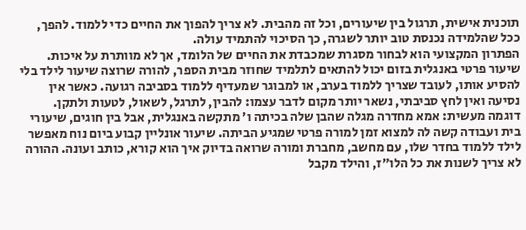תוכנית אישית, תרגול בין שיעורים, וכל זה מהבית. לא צריך להפוך את החיים כדי ללמוד. להפך, ככל שהלמידה נכנסת טוב יותר לשגרה, כך הסיכוי להתמיד עולה.
הפתרון המקצועי הוא לבחור מסגרת שמכבדת את החיים של הלומד, אך לא מוותרת על איכות. שיעור פרטי באנגלית בזום יכול להתאים לתלמיד שחוזר מבית הספר, להורה שרוצה שיעור לילד בלי להסיע אותו, לעובד שצריך ללמוד בערב, או למבוגר שמעדיף ללמוד בסביבה רגועה. כאשר אין נסיעה ואין לחץ סביבתי, נשאר יותר מקום לדבר עצמו: להבין, לתרגל, לשאול, לטעות ולתקן.
דוגמה מעשית: אמא מחדרה מגלה שהבן שלה בכיתה ו׳ מתקשה באנגלית, אבל בין חוגים, שיעורי בית ועבודה קשה לה למצוא זמן למורה פרטי שמגיע הביתה. שיעור אונליין קבוע ביום נוח מאפשר לילד ללמוד בחדר שלו, עם מחשב, מחברת ומורה שרואה בדיוק איך הוא קורא, כותב ועונה. ההורה לא צריך לשנות את כל הלו״ז, והילד מקבל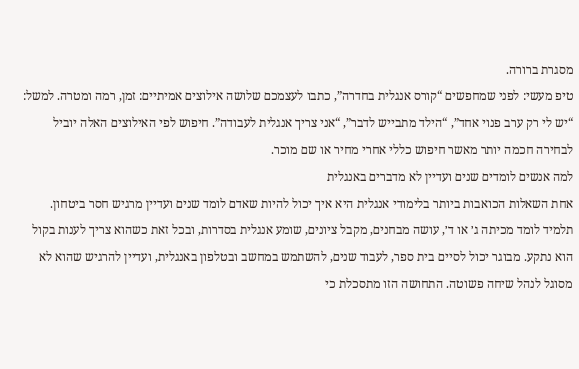מסגרת ברורה.
טיפ מעשי: לפני שמחפשים “קורס אנגלית בחדרה”, כתבו לעצמכם שלושה אילוצים אמיתיים: זמן, רמה ומטרה. למשל: “יש לי רק ערב פנוי אחד”, “הילד מתבייש לדבר”, “אני צריך אנגלית לעבודה”. חיפוש לפי האילוצים האלה יוביל לבחירה חכמה יותר מאשר חיפוש כללי אחרי מחיר או שם מוכר.
למה אנשים לומדים שנים ועדיין לא מדברים באנגלית
אחת השאלות הכואבות ביותר בלימודי אנגלית היא איך יכול להיות שאדם לומד שנים ועדיין מרגיש חסר ביטחון. תלמיד לומד מכיתה ג׳ או ד׳, עושה מבחנים, מקבל ציונים, שומע אנגלית בסדרות, ובכל זאת כשהוא צריך לענות בקול הוא נתקע. מבוגר יכול לסיים בית ספר, לעבוד שנים, להשתמש במחשב ובטלפון באנגלית, ועדיין להרגיש שהוא לא מסוגל לנהל שיחה פשוטה. התחושה הזו מתסכלת כי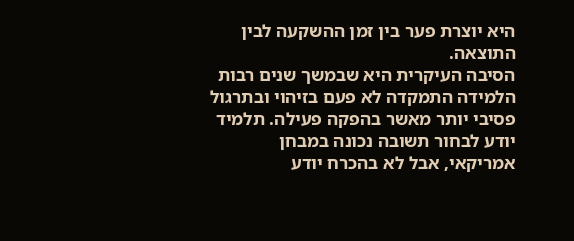היא יוצרת פער בין זמן ההשקעה לבין התוצאה.
הסיבה העיקרית היא שבמשך שנים רבות הלמידה התמקדה לא פעם בזיהוי ובתרגול פסיבי יותר מאשר בהפקה פעילה. תלמיד יודע לבחור תשובה נכונה במבחן אמריקאי, אבל לא בהכרח יודע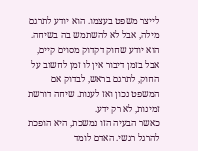לייצר משפט בעצמו. הוא יודע לתרגם מילה, אבל לא להשתמש בה בשיחה. הוא יודע שחוק דקדוק מסוים קיים, אבל בזמן דיבור אין לו זמן לחשוב על החוק, לתרגם בראש, לבדוק אם המשפט נכון ואז לענות. שיחה דורשת זמינות, לא רק ידע.
כאשר הבעיה הזו נמשכת, היא הופכת להרגל רגשי. האדם לומד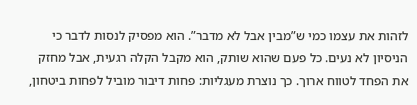לזהות את עצמו כמי ש”מבין אבל לא מדבר”. הוא מפסיק לנסות לדבר כי הניסיון לא נעים. כל פעם שהוא שותק, הוא מקבל הקלה רגעית, אבל מחזק את הפחד לטווח ארוך. כך נוצרת מעגליות: פחות דיבור מוביל לפחות ביטחון,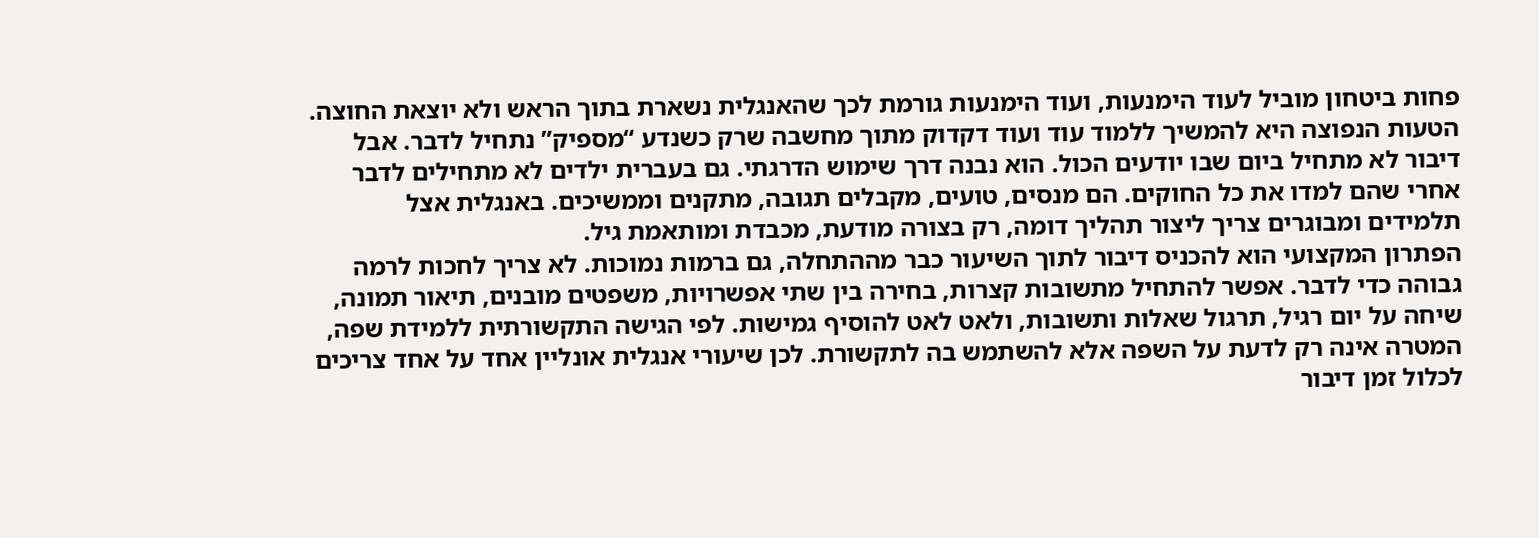פחות ביטחון מוביל לעוד הימנעות, ועוד הימנעות גורמת לכך שהאנגלית נשארת בתוך הראש ולא יוצאת החוצה.
הטעות הנפוצה היא להמשיך ללמוד עוד ועוד דקדוק מתוך מחשבה שרק כשנדע “מספיק” נתחיל לדבר. אבל דיבור לא מתחיל ביום שבו יודעים הכול. הוא נבנה דרך שימוש הדרגתי. גם בעברית ילדים לא מתחילים לדבר אחרי שהם למדו את כל החוקים. הם מנסים, טועים, מקבלים תגובה, מתקנים וממשיכים. באנגלית אצל תלמידים ומבוגרים צריך ליצור תהליך דומה, רק בצורה מודעת, מכבדת ומותאמת גיל.
הפתרון המקצועי הוא להכניס דיבור לתוך השיעור כבר מההתחלה, גם ברמות נמוכות. לא צריך לחכות לרמה גבוהה כדי לדבר. אפשר להתחיל מתשובות קצרות, בחירה בין שתי אפשרויות, משפטים מובנים, תיאור תמונה, שיחה על יום רגיל, תרגול שאלות ותשובות, ולאט לאט להוסיף גמישות. לפי הגישה התקשורתית ללמידת שפה, המטרה אינה רק לדעת על השפה אלא להשתמש בה לתקשורת. לכן שיעורי אנגלית אונליין אחד על אחד צריכים לכלול זמן דיבור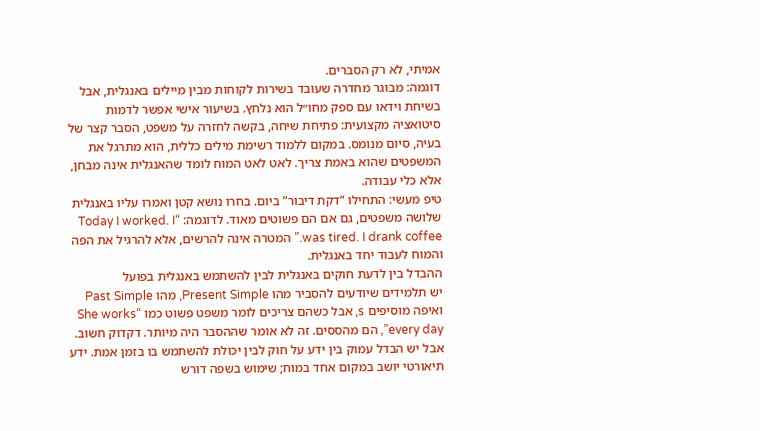אמיתי, לא רק הסברים.
דוגמה: מבוגר מחדרה שעובד בשירות לקוחות מבין מיילים באנגלית, אבל בשיחת וידאו עם ספק מחו״ל הוא נלחץ. בשיעור אישי אפשר לדמות סיטואציה מקצועית: פתיחת שיחה, בקשה לחזרה על משפט, הסבר קצר של בעיה, סיום מנומס. במקום ללמוד רשימת מילים כללית, הוא מתרגל את המשפטים שהוא באמת צריך. לאט לאט המוח לומד שהאנגלית אינה מבחן, אלא כלי עבודה.
טיפ מעשי: התחילו “דקת דיבור” ביום. בחרו נושא קטן ואמרו עליו באנגלית שלושה משפטים, גם אם הם פשוטים מאוד. לדוגמה: “Today I worked. I was tired. I drank coffee.” המטרה אינה להרשים, אלא להרגיל את הפה והמוח לעבוד יחד באנגלית.
ההבדל בין לדעת חוקים באנגלית לבין להשתמש באנגלית בפועל
יש תלמידים שיודעים להסביר מהו Present Simple, מהו Past Simple ואיפה מוסיפים s, אבל כשהם צריכים לומר משפט פשוט כמו “She works every day”, הם מהססים. זה לא אומר שההסבר היה מיותר. דקדוק חשוב. אבל יש הבדל עמוק בין ידע על חוק לבין יכולת להשתמש בו בזמן אמת. ידע תיאורטי יושב במקום אחד במוח; שימוש בשפה דורש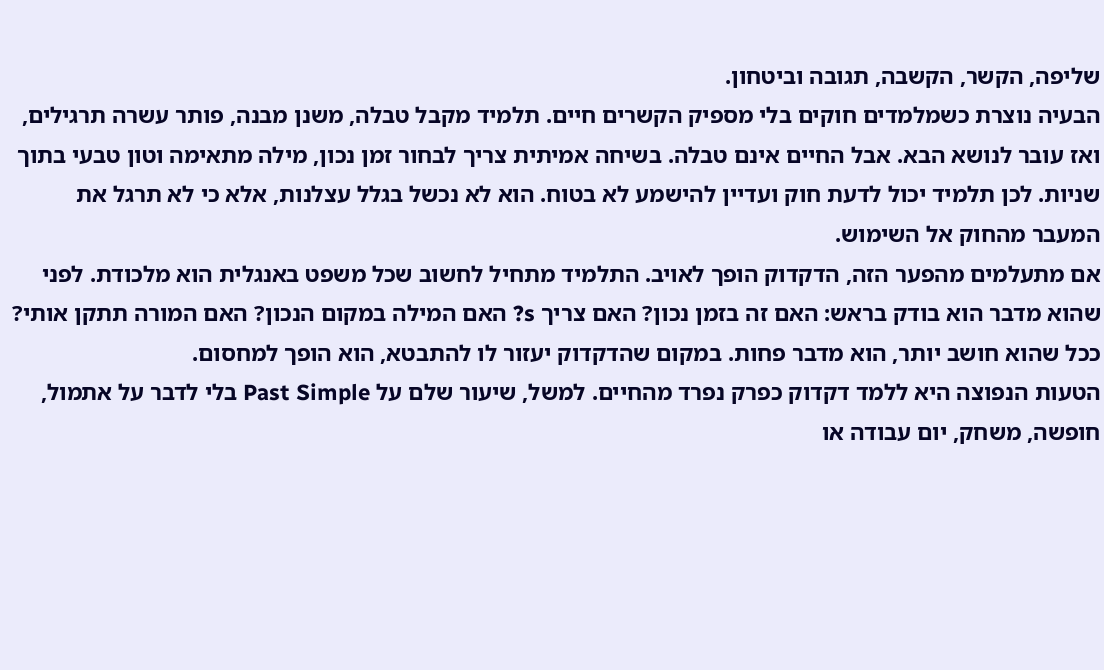שליפה, הקשר, הקשבה, תגובה וביטחון.
הבעיה נוצרת כשמלמדים חוקים בלי מספיק הקשרים חיים. תלמיד מקבל טבלה, משנן מבנה, פותר עשרה תרגילים, ואז עובר לנושא הבא. אבל החיים אינם טבלה. בשיחה אמיתית צריך לבחור זמן נכון, מילה מתאימה וטון טבעי בתוך שניות. לכן תלמיד יכול לדעת חוק ועדיין להישמע לא בטוח. הוא לא נכשל בגלל עצלנות, אלא כי לא תרגל את המעבר מהחוק אל השימוש.
אם מתעלמים מהפער הזה, הדקדוק הופך לאויב. התלמיד מתחיל לחשוב שכל משפט באנגלית הוא מלכודת. לפני שהוא מדבר הוא בודק בראש: האם זה בזמן נכון? האם צריך s? האם המילה במקום הנכון? האם המורה תתקן אותי? ככל שהוא חושב יותר, הוא מדבר פחות. במקום שהדקדוק יעזור לו להתבטא, הוא הופך למחסום.
הטעות הנפוצה היא ללמד דקדוק כפרק נפרד מהחיים. למשל, שיעור שלם על Past Simple בלי לדבר על אתמול, חופשה, משחק, יום עבודה או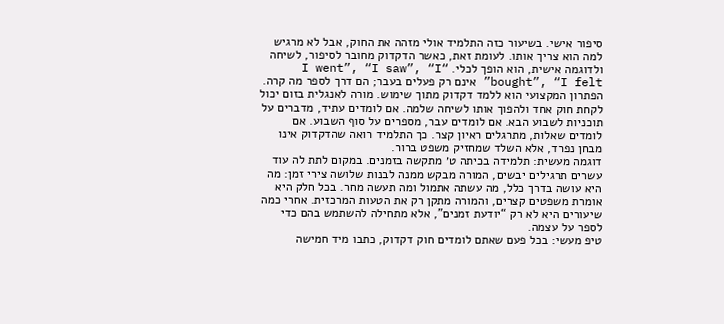סיפור אישי. בשיעור כזה התלמיד אולי מזהה את החוק, אבל לא מרגיש למה הוא צריך אותו. לעומת זאת, כאשר הדקדוק מחובר לסיפור, לשיחה ולדוגמה אישית, הוא הופך לכלי. “I went”, “I saw”, “I bought”, “I felt” אינם רק פעלים בעבר; הם דרך לספר מה קרה.
הפתרון המקצועי הוא ללמד דקדוק מתוך שימוש. מורה לאנגלית בזום יכול לקחת חוק אחד ולהפוך אותו לשיחה שלמה. אם לומדים עתיד, מדברים על תוכניות לשבוע הבא. אם לומדים עבר, מספרים על סוף השבוע. אם לומדים שאלות, מתרגלים ראיון קצר. כך התלמיד רואה שהדקדוק אינו מבחן נפרד, אלא השלד שמחזיק משפט ברור.
דוגמה מעשית: תלמידה בכיתה ט׳ מתקשה בזמנים. במקום לתת לה עוד עשרים תרגילים יבשים, המורה מבקש ממנה לבנות שלושה צירי זמן: מה היא עושה בדרך כלל, מה עשתה אתמול ומה תעשה מחר. בכל חלק היא אומרת משפטים קצרים, והמורה מתקן רק את הטעות המרכזית. אחרי כמה שיעורים היא לא רק “יודעת זמנים”, אלא מתחילה להשתמש בהם כדי לספר על עצמה.
טיפ מעשי: בכל פעם שאתם לומדים חוק דקדוק, כתבו מיד חמישה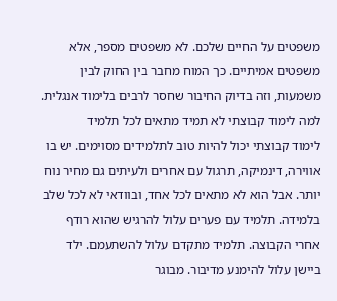משפטים על החיים שלכם. לא משפטים מספר, אלא משפטים אמיתיים. כך המוח מחבר בין החוק לבין משמעות, וזה בדיוק החיבור שחסר לרבים בלימוד אנגלית.
למה לימוד קבוצתי לא תמיד מתאים לכל תלמיד
לימוד קבוצתי יכול להיות טוב לתלמידים מסוימים. יש בו אווירה, דינמיקה, תרגול עם אחרים ולעיתים גם מחיר נוח יותר. אבל הוא לא מתאים לכל אחד, ובוודאי לא לכל שלב בלמידה. תלמיד עם פערים עלול להרגיש שהוא רודף אחרי הקבוצה. תלמיד מתקדם עלול להשתעמם. ילד ביישן עלול להימנע מדיבור. מבוגר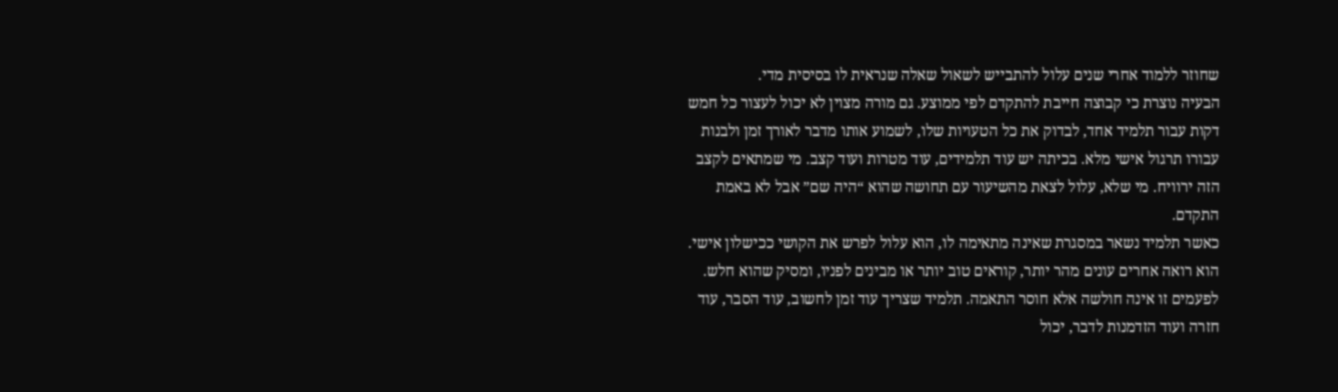שחוזר ללמוד אחרי שנים עלול להתבייש לשאול שאלה שנראית לו בסיסית מדי.
הבעיה נוצרת כי קבוצה חייבת להתקדם לפי ממוצע. גם מורה מצוין לא יכול לעצור כל חמש דקות עבור תלמיד אחד, לבדוק את כל הטעויות שלו, לשמוע אותו מדבר לאורך זמן ולבנות עבורו תרגול אישי מלא. בכיתה יש עוד תלמידים, עוד מטרות ועוד קצב. מי שמתאים לקצב הזה ירוויח. מי שלא, עלול לצאת מהשיעור עם תחושה שהוא “היה שם” אבל לא באמת התקדם.
כאשר תלמיד נשאר במסגרת שאינה מתאימה לו, הוא עלול לפרש את הקושי ככישלון אישי. הוא רואה אחרים עונים מהר יותר, קוראים טוב יותר או מבינים לפניו, ומסיק שהוא חלש. לפעמים זו אינה חולשה אלא חוסר התאמה. תלמיד שצריך עוד זמן לחשוב, עוד הסבר, עוד חזרה ועוד הזדמנות לדבר, יכול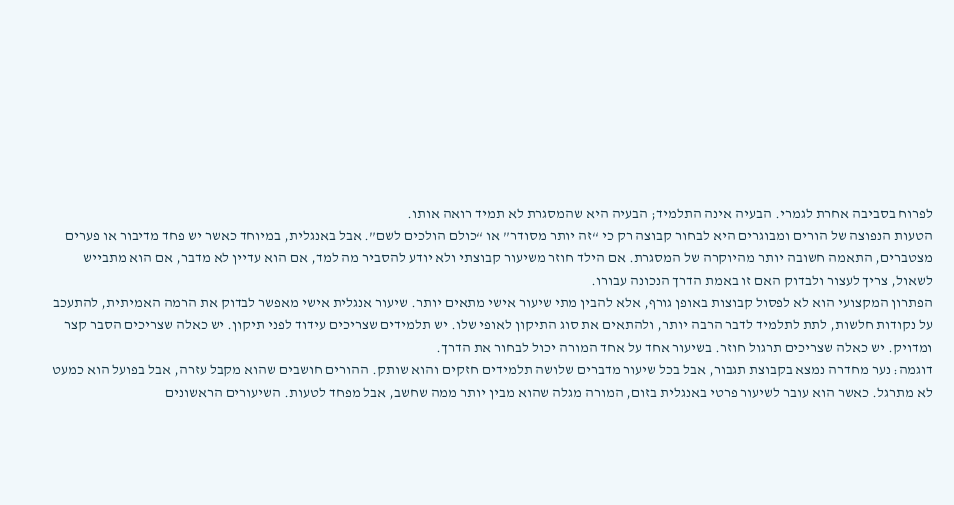לפרוח בסביבה אחרת לגמרי. הבעיה אינה התלמיד; הבעיה היא שהמסגרת לא תמיד רואה אותו.
הטעות הנפוצה של הורים ומבוגרים היא לבחור קבוצה רק כי “זה יותר מסודר” או “כולם הולכים לשם”. אבל באנגלית, במיוחד כאשר יש פחד מדיבור או פערים מצטברים, התאמה חשובה יותר מהיוקרה של המסגרת. אם הילד חוזר משיעור קבוצתי ולא יודע להסביר מה למד, אם הוא עדיין לא מדבר, אם הוא מתבייש לשאול, צריך לעצור ולבדוק האם זו באמת הדרך הנכונה עבורו.
הפתרון המקצועי הוא לא לפסול קבוצות באופן גורף, אלא להבין מתי שיעור אישי מתאים יותר. שיעור אנגלית אישי מאפשר לבדוק את הרמה האמיתית, להתעכב על נקודות חלשות, לתת לתלמיד לדבר הרבה יותר, ולהתאים את סוג התיקון לאופי שלו. יש תלמידים שצריכים עידוד לפני תיקון. יש כאלה שצריכים הסבר קצר ומדויק. יש כאלה שצריכים תרגול חוזר. בשיעור אחד על אחד המורה יכול לבחור את הדרך.
דוגמה: נער מחדרה נמצא בקבוצת תגבור, אבל בכל שיעור מדברים שלושה תלמידים חזקים והוא שותק. ההורים חושבים שהוא מקבל עזרה, אבל בפועל הוא כמעט לא מתרגל. כאשר הוא עובר לשיעור פרטי באנגלית בזום, המורה מגלה שהוא מבין יותר ממה שחשב, אבל מפחד לטעות. השיעורים הראשונים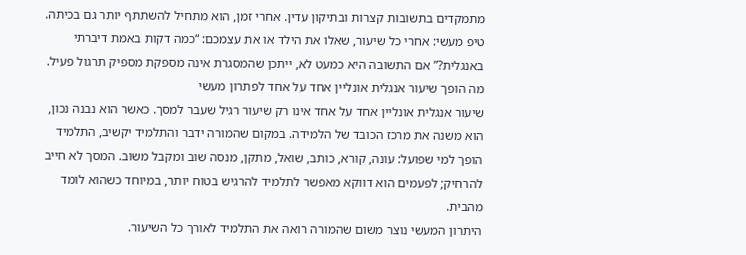מתמקדים בתשובות קצרות ובתיקון עדין. אחרי זמן, הוא מתחיל להשתתף יותר גם בכיתה.
טיפ מעשי: אחרי כל שיעור, שאלו את הילד או את עצמכם: “כמה דקות באמת דיברתי באנגלית?” אם התשובה היא כמעט לא, ייתכן שהמסגרת אינה מספקת מספיק תרגול פעיל.
מה הופך שיעור אנגלית אונליין אחד על אחד לפתרון מעשי
שיעור אנגלית אונליין אחד על אחד אינו רק שיעור רגיל שעבר למסך. כאשר הוא נבנה נכון, הוא משנה את מרכז הכובד של הלמידה. במקום שהמורה ידבר והתלמיד יקשיב, התלמיד הופך למי שפועל: עונה, קורא, כותב, שואל, מתקן, מנסה שוב ומקבל משוב. המסך לא חייב להרחיק; לפעמים הוא דווקא מאפשר לתלמיד להרגיש בטוח יותר, במיוחד כשהוא לומד מהבית.
היתרון המעשי נוצר משום שהמורה רואה את התלמיד לאורך כל השיעור.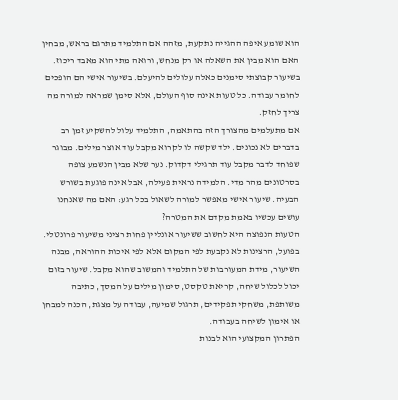הוא שומע איפה ההגייה נתקעת, מזהה אם התלמיד מתרגם בראש, מבחין האם הוא מבין את השאלה או רק מנחש, ורואה מתי הוא מאבד ריכוז. בשיעור קבוצתי סימנים כאלה עלולים להיעלם. בשיעור אישי הם הופכים לחומר עבודה. כל טעות אינה סוף העולם, אלא סימן שמראה למורה מה צריך לחזק.
אם מתעלמים מהצורך הזה בהתאמה, התלמיד עלול להשקיע זמן רב בדברים לא נכונים. ילד שקשה לו לקרוא מקבל עוד אוצר מילים. מבוגר שפוחד לדבר מקבל עוד תרגילי דקדוק. נער שלא מבין הנשמע צופה בסרטונים מהר מדי. הלמידה נראית פעילה, אבל אינה פוגעת בשורש הבעיה. שיעור אישי מאפשר למורה לשאול בכל רגע: האם מה שאנחנו עושים עכשיו באמת מקדם את המטרה?
הטעות הנפוצה היא לחשוב ששיעור אונליין פחות רציני משיעור פרונטלי. בפועל, הרצינות לא נקבעת לפי המקום אלא לפי איכות ההוראה, מבנה השיעור, מידת המעורבות של התלמיד והמשוב שהוא מקבל. שיעור בזום יכול לכלול שיחה, קריאת טקסט, סימון מילים על המסך, כתיבה משותפת, משחקי תפקידים, תרגול שמיעה, עבודה על מצגת, הכנה למבחן או אימון לשיחה בעבודה.
הפתרון המקצועי הוא לבנות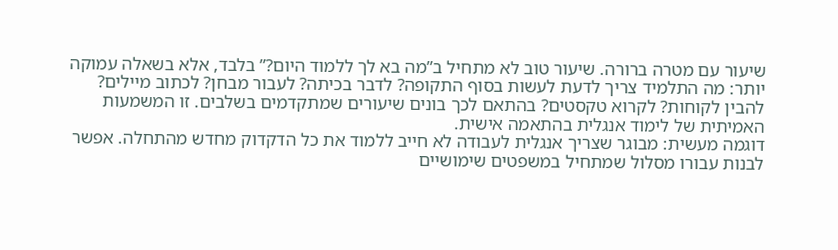שיעור עם מטרה ברורה. שיעור טוב לא מתחיל ב”מה בא לך ללמוד היום?” בלבד, אלא בשאלה עמוקה יותר: מה התלמיד צריך לדעת לעשות בסוף התקופה? לדבר בכיתה? לעבור מבחן? לכתוב מיילים? להבין לקוחות? לקרוא טקסטים? בהתאם לכך בונים שיעורים שמתקדמים בשלבים. זו המשמעות האמיתית של לימוד אנגלית בהתאמה אישית.
דוגמה מעשית: מבוגר שצריך אנגלית לעבודה לא חייב ללמוד את כל הדקדוק מחדש מהתחלה. אפשר לבנות עבורו מסלול שמתחיל במשפטים שימושיים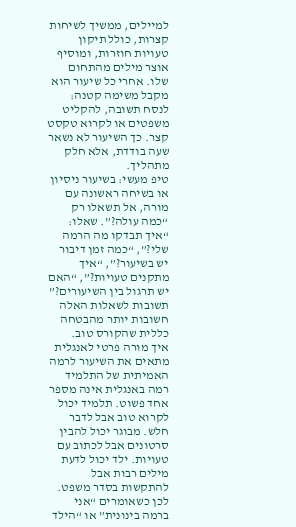למיילים, ממשיך לשיחות קצרות, כולל תיקון טעויות חוזרות, ומוסיף אוצר מילים מהתחום שלו. אחרי כל שיעור הוא מקבל משימה קטנה: לנסח תשובה, להקליט משפטים או לקרוא טקסט קצר. כך השיעור לא נשאר שעה בודדת, אלא חלק מתהליך.
טיפ מעשי: בשיעור ניסיון או בשיחה ראשונה עם מורה, אל תשאלו רק “כמה עולה?”. שאלו: “איך תבדקו מה הרמה שלי?”, “כמה זמן דיבור יש בשיעור?”, “איך מתקנים טעויות?”, “האם יש תרגול בין השיעורים?” תשובות לשאלות האלה חשובות יותר מהבטחה כללית שהקורס טוב.
איך מורה פרטי לאנגלית מתאים את השיעור לרמה האמיתית של התלמיד
רמה באנגלית אינה מספר אחד פשוט. תלמיד יכול לקרוא טוב אבל לדבר חלש. מבוגר יכול להבין סרטונים אבל לכתוב עם טעויות. ילד יכול לדעת מילים רבות אבל להתקשות בסדר משפט. לכן כשאומרים “אני ברמה בינונית” או “הילד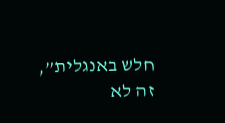חלש באנגלית”, זה לא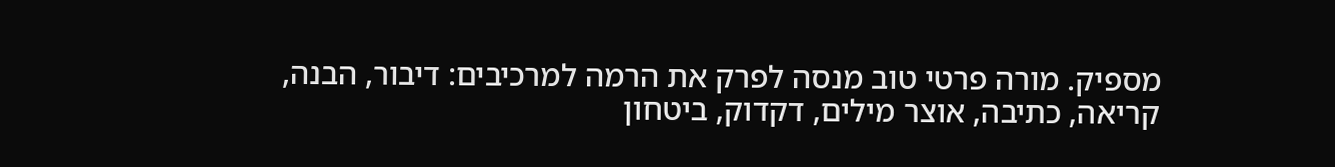מספיק. מורה פרטי טוב מנסה לפרק את הרמה למרכיבים: דיבור, הבנה, קריאה, כתיבה, אוצר מילים, דקדוק, ביטחון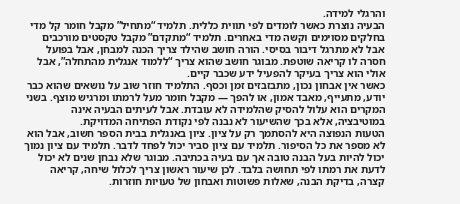והרגלי למידה.
הבעיה נוצרת כאשר לומדים לפי תווית כללית. תלמיד “מתחיל” מקבל חומר קל מדי בחלקים מסוימים וקשה מדי באחרים. תלמיד “מתקדם” מקבל טקסטים מורכבים אבל לא מתרגל דיבור בסיסי. הורה חושב שהילד צריך הכנה למבחן, אבל בפועל חסרה לו קריאה שוטפת. מבוגר חושב שהוא צריך “ללמוד אנגלית מהתחלה”, אבל אולי הוא צריך בעיקר להפעיל ידע שכבר קיים.
כאשר אין אבחון נכון, מתבזבזים זמן וכסף. התלמיד חוזר שוב על נושאים שהוא כבר יודע, מתעייף, מאבד אמון, או להפך — מקבל חומר מעל לרמתו ומרגיש מוצף. בשני המקרים הוא עלול להסיק שהלמידה לא עובדת. אבל לעיתים הבעיה אינה במוטיבציה, אלא בכך שהשיעור לא נבנה לפי נקודת הפתיחה המדויקת.
הטעות הנפוצה היא להסתמך רק על ציון. ציון באנגלית בבית הספר חשוב, אבל הוא לא מספר את כל הסיפור. תלמיד עם ציון סביר יכול לפחד לדבר. תלמיד עם ציון נמוך יכול להיות בעל הבנה טובה אך עם בעיה בכתיבה. מבוגר שלא נבחן שנים לא יכול לדעת את רמתו לפי תחושה בלבד. לכן שיעור ראשון צריך לכלול שיחה, קריאה קצרה, בדיקת הבנה, שאלות פשוטות ואבחון של טעויות חוזרות.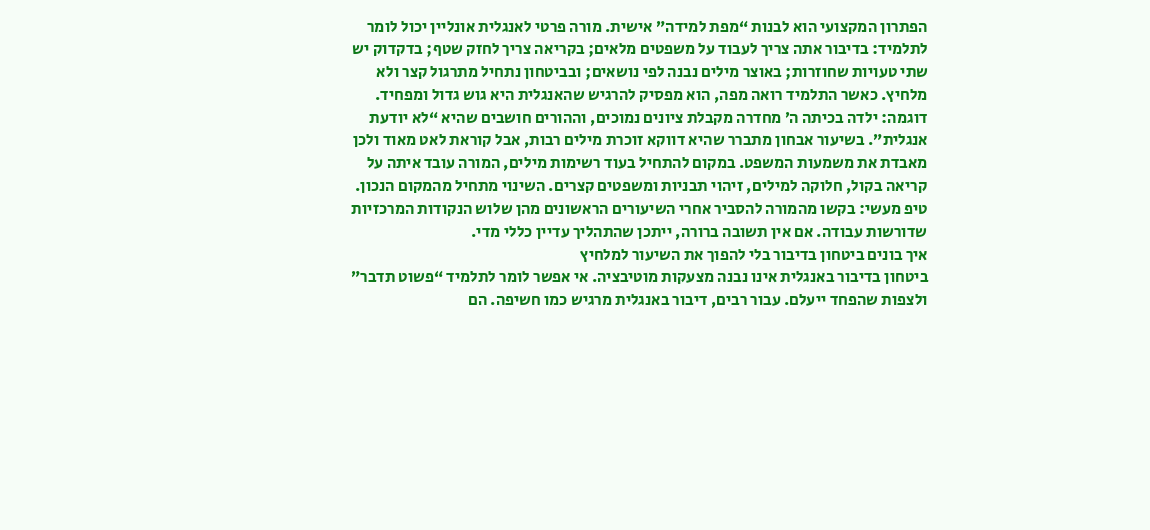הפתרון המקצועי הוא לבנות “מפת למידה” אישית. מורה פרטי לאנגלית אונליין יכול לומר לתלמיד: בדיבור אתה צריך לעבוד על משפטים מלאים; בקריאה צריך לחזק שטף; בדקדוק יש שתי טעויות שחוזרות; באוצר מילים נבנה לפי נושאים; ובביטחון נתחיל מתרגול קצר ולא מלחיץ. כאשר התלמיד רואה מפה, הוא מפסיק להרגיש שהאנגלית היא גוש גדול ומפחיד.
דוגמה: ילדה בכיתה ה׳ מחדרה מקבלת ציונים נמוכים, וההורים חושבים שהיא “לא יודעת אנגלית”. בשיעור אבחון מתברר שהיא דווקא זוכרת מילים רבות, אבל קוראת לאט מאוד ולכן מאבדת את משמעות המשפט. במקום להתחיל בעוד רשימות מילים, המורה עובד איתה על קריאה בקול, חלוקה למילים, זיהוי תבניות ומשפטים קצרים. השינוי מתחיל מהמקום הנכון.
טיפ מעשי: בקשו מהמורה להסביר אחרי השיעורים הראשונים מהן שלוש הנקודות המרכזיות שדורשות עבודה. אם אין תשובה ברורה, ייתכן שהתהליך עדיין כללי מדי.
איך בונים ביטחון בדיבור בלי להפוך את השיעור למלחיץ
ביטחון בדיבור באנגלית אינו נבנה מצעקות מוטיבציה. אי אפשר לומר לתלמיד “פשוט תדבר” ולצפות שהפחד ייעלם. עבור רבים, דיבור באנגלית מרגיש כמו חשיפה. הם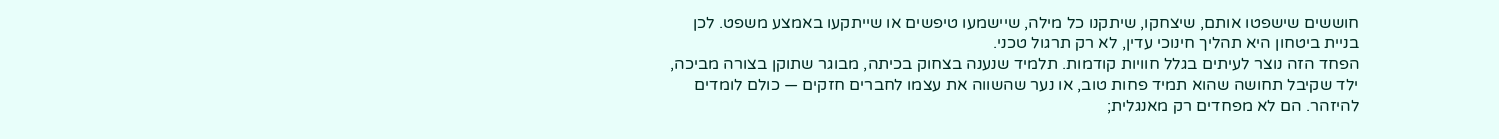חוששים שישפטו אותם, שיצחקו, שיתקנו כל מילה, שיישמעו טיפשים או שייתקעו באמצע משפט. לכן בניית ביטחון היא תהליך חינוכי עדין, לא רק תרגול טכני.
הפחד הזה נוצר לעיתים בגלל חוויות קודמות. תלמיד שנענה בצחוק בכיתה, מבוגר שתוקן בצורה מביכה, ילד שקיבל תחושה שהוא תמיד פחות טוב, או נער שהשווה את עצמו לחברים חזקים — כולם לומדים להיזהר. הם לא מפחדים רק מאנגלית;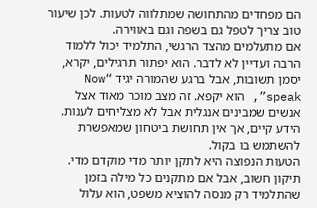הם מפחדים מהתחושה שמתלווה לטעות. לכן שיעור טוב צריך לטפל גם בשפה וגם באווירה.
אם מתעלמים מהצד הרגשי, התלמיד יכול ללמוד הרבה ועדיין לא לדבר. הוא יפתור תרגילים, יקרא, יסמן תשובות, אבל ברגע שהמורה יגיד “Now speak”, הוא יקפא. זה מצב מוכר מאוד אצל אנשים שמבינים אנגלית אבל לא מצליחים לענות. הידע קיים, אך אין תחושת ביטחון שמאפשרת להשתמש בו בקול.
הטעות הנפוצה היא לתקן יותר מדי מוקדם מדי. תיקון חשוב, אבל אם מתקנים כל מילה בזמן שהתלמיד רק מנסה להוציא משפט, הוא עלול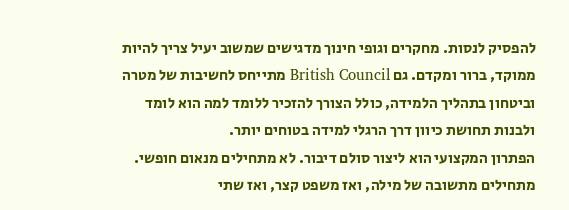להפסיק לנסות. מחקרים וגופי חינוך מדגישים שמשוב יעיל צריך להיות ממוקד, ברור ומקדם. גם British Council מתייחס לחשיבות של מטרה וביטחון בתהליך הלמידה, כולל הצורך להזכיר ללומד למה הוא לומד ולבנות תחושת כיוון דרך הרגלי למידה בטוחים יותר.
הפתרון המקצועי הוא ליצור סולם דיבור. לא מתחילים מנאום חופשי. מתחילים מתשובה של מילה, ואז משפט קצר, ואז שתי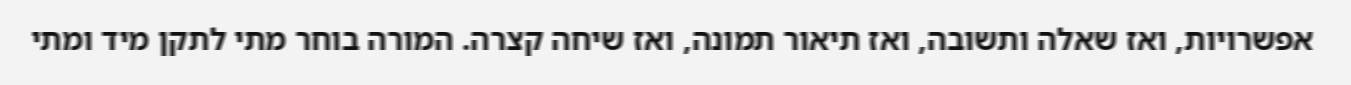אפשרויות, ואז שאלה ותשובה, ואז תיאור תמונה, ואז שיחה קצרה. המורה בוחר מתי לתקן מיד ומתי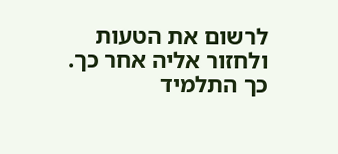לרשום את הטעות ולחזור אליה אחר כך. כך התלמיד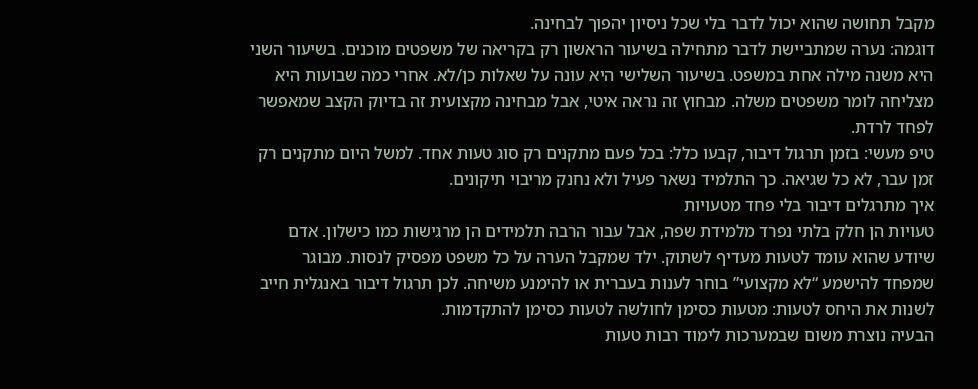מקבל תחושה שהוא יכול לדבר בלי שכל ניסיון יהפוך לבחינה.
דוגמה: נערה שמתביישת לדבר מתחילה בשיעור הראשון רק בקריאה של משפטים מוכנים. בשיעור השני היא משנה מילה אחת במשפט. בשיעור השלישי היא עונה על שאלות כן/לא. אחרי כמה שבועות היא מצליחה לומר משפטים משלה. מבחוץ זה נראה איטי, אבל מבחינה מקצועית זה בדיוק הקצב שמאפשר לפחד לרדת.
טיפ מעשי: בזמן תרגול דיבור, קבעו כלל: בכל פעם מתקנים רק סוג טעות אחד. למשל היום מתקנים רק זמן עבר, לא כל שגיאה. כך התלמיד נשאר פעיל ולא נחנק מריבוי תיקונים.
איך מתרגלים דיבור בלי פחד מטעויות
טעויות הן חלק בלתי נפרד מלמידת שפה, אבל עבור הרבה תלמידים הן מרגישות כמו כישלון. אדם שיודע שהוא עומד לטעות מעדיף לשתוק. ילד שמקבל הערה על כל משפט מפסיק לנסות. מבוגר שמפחד להישמע “לא מקצועי” בוחר לענות בעברית או להימנע משיחה. לכן תרגול דיבור באנגלית חייב לשנות את היחס לטעות: מטעות כסימן לחולשה לטעות כסימן להתקדמות.
הבעיה נוצרת משום שבמערכות לימוד רבות טעות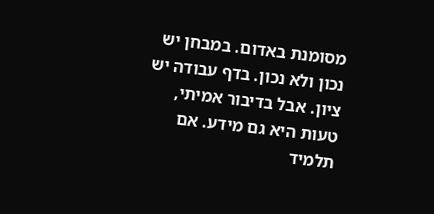מסומנת באדום. במבחן יש נכון ולא נכון. בדף עבודה יש ציון. אבל בדיבור אמיתי, טעות היא גם מידע. אם תלמיד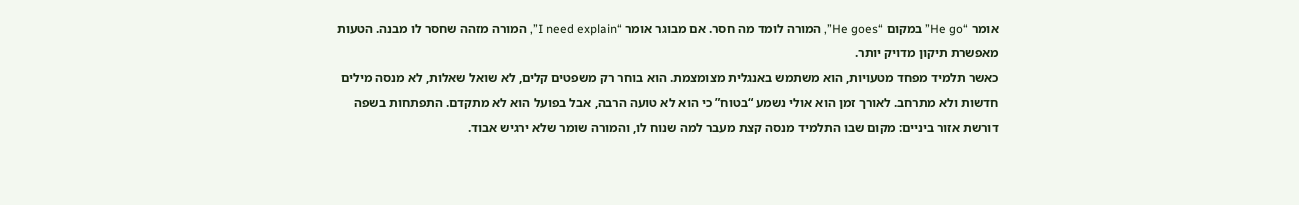אומר “He go” במקום “He goes”, המורה לומד מה חסר. אם מבוגר אומר “I need explain”, המורה מזהה שחסר לו מבנה. הטעות מאפשרת תיקון מדויק יותר.
כאשר תלמיד מפחד מטעויות, הוא משתמש באנגלית מצומצמת. הוא בוחר רק משפטים קלים, לא שואל שאלות, לא מנסה מילים חדשות ולא מתרחב. לאורך זמן הוא אולי נשמע “בטוח” כי הוא לא טועה הרבה, אבל בפועל הוא לא מתקדם. התפתחות בשפה דורשת אזור ביניים: מקום שבו התלמיד מנסה קצת מעבר למה שנוח לו, והמורה שומר שלא ירגיש אבוד.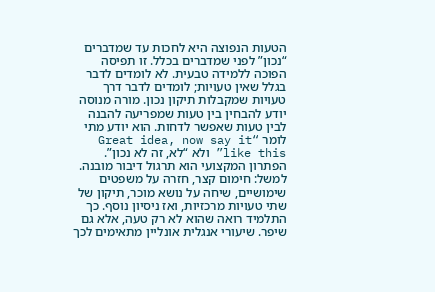הטעות הנפוצה היא לחכות עד שמדברים “נכון” לפני שמדברים בכלל. זו תפיסה הפוכה ללמידה טבעית. לא לומדים לדבר בגלל שאין טעויות; לומדים לדבר דרך טעויות שמקבלות תיקון נכון. מורה מנוסה יודע להבחין בין טעות שמפריעה להבנה לבין טעות שאפשר לדחות. הוא יודע מתי לומר “Great idea, now say it like this” ולא “לא, זה לא נכון”.
הפתרון המקצועי הוא תרגול דיבור מובנה. למשל: חימום קצר, חזרה על משפטים שימושיים, שיחה על נושא מוכר, תיקון של שתי טעויות מרכזיות, ואז ניסיון נוסף. כך התלמיד רואה שהוא לא רק טעה, אלא גם שיפר. שיעורי אנגלית אונליין מתאימים לכך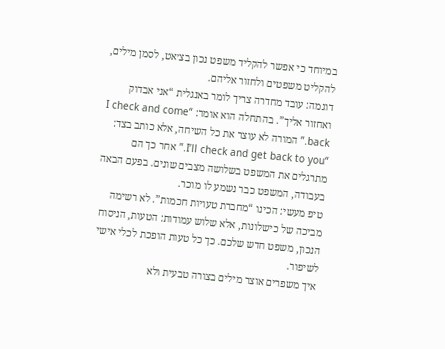במיוחד כי אפשר להקליד משפט נכון בצ׳אט, לסמן מילים, להקליט משפטים ולחזור אליהם.
דוגמה: עובד מחדרה צריך לומר באנגלית “אני אבדוק ואחזור אליך”. בהתחלה הוא אומר: “I check and come back.” המורה לא עוצר את כל השיחה, אלא כותב בצד: “I’ll check and get back to you.” אחר כך הם מתרגלים את המשפט בשלושה מצבים שונים. בפעם הבאה בעבודה, המשפט כבר נשמע לו מוכר.
טיפ מעשי: הכינו “מחברת טעויות חכמות”. לא רשימה מביכה של כישלונות, אלא שלוש עמודות: הטעות, הניסוח הנכון, משפט חדש שלכם. כך כל טעות הופכת לכלי אישי לשיפור.
איך משפרים אוצר מילים בצורה טבעית ולא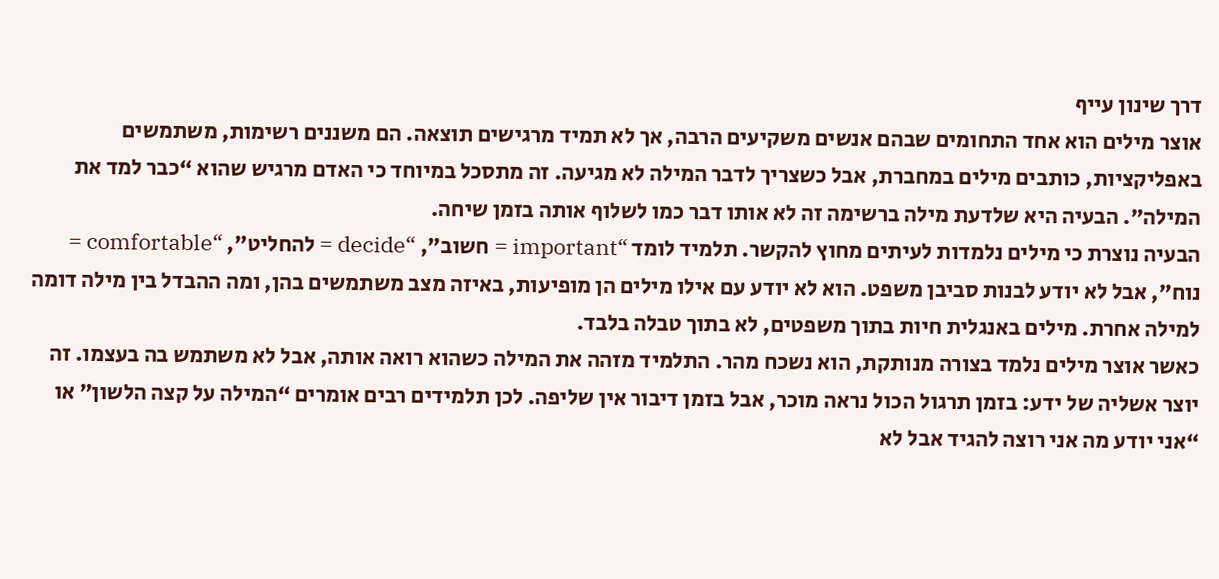דרך שינון עייף
אוצר מילים הוא אחד התחומים שבהם אנשים משקיעים הרבה, אך לא תמיד מרגישים תוצאה. הם משננים רשימות, משתמשים באפליקציות, כותבים מילים במחברת, אבל כשצריך לדבר המילה לא מגיעה. זה מתסכל במיוחד כי האדם מרגיש שהוא “כבר למד את המילה”. הבעיה היא שלדעת מילה ברשימה זה לא אותו דבר כמו לשלוף אותה בזמן שיחה.
הבעיה נוצרת כי מילים נלמדות לעיתים מחוץ להקשר. תלמיד לומד “important = חשוב”, “decide = להחליט”, “comfortable = נוח”, אבל לא יודע לבנות סביבן משפט. הוא לא יודע עם אילו מילים הן מופיעות, באיזה מצב משתמשים בהן, ומה ההבדל בין מילה דומה למילה אחרת. מילים באנגלית חיות בתוך משפטים, לא בתוך טבלה בלבד.
כאשר אוצר מילים נלמד בצורה מנותקת, הוא נשכח מהר. התלמיד מזהה את המילה כשהוא רואה אותה, אבל לא משתמש בה בעצמו. זה יוצר אשליה של ידע: בזמן תרגול הכול נראה מוכר, אבל בזמן דיבור אין שליפה. לכן תלמידים רבים אומרים “המילה על קצה הלשון” או “אני יודע מה אני רוצה להגיד אבל לא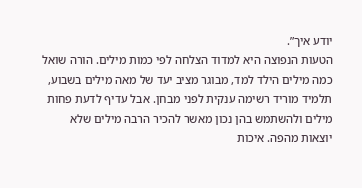יודע איך”.
הטעות הנפוצה היא למדוד הצלחה לפי כמות מילים. הורה שואל כמה מילים הילד למד, מבוגר מציב יעד של מאה מילים בשבוע, תלמיד מוריד רשימה ענקית לפני מבחן. אבל עדיף לדעת פחות מילים ולהשתמש בהן נכון מאשר להכיר הרבה מילים שלא יוצאות מהפה. איכות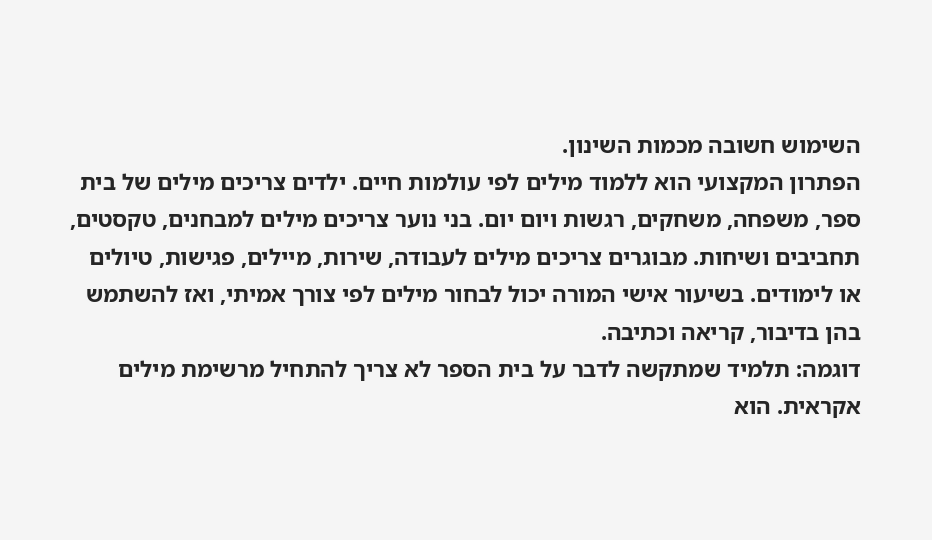השימוש חשובה מכמות השינון.
הפתרון המקצועי הוא ללמוד מילים לפי עולמות חיים. ילדים צריכים מילים של בית ספר, משפחה, משחקים, רגשות ויום יום. בני נוער צריכים מילים למבחנים, טקסטים, תחביבים ושיחות. מבוגרים צריכים מילים לעבודה, שירות, מיילים, פגישות, טיולים או לימודים. בשיעור אישי המורה יכול לבחור מילים לפי צורך אמיתי, ואז להשתמש בהן בדיבור, קריאה וכתיבה.
דוגמה: תלמיד שמתקשה לדבר על בית הספר לא צריך להתחיל מרשימת מילים אקראית. הוא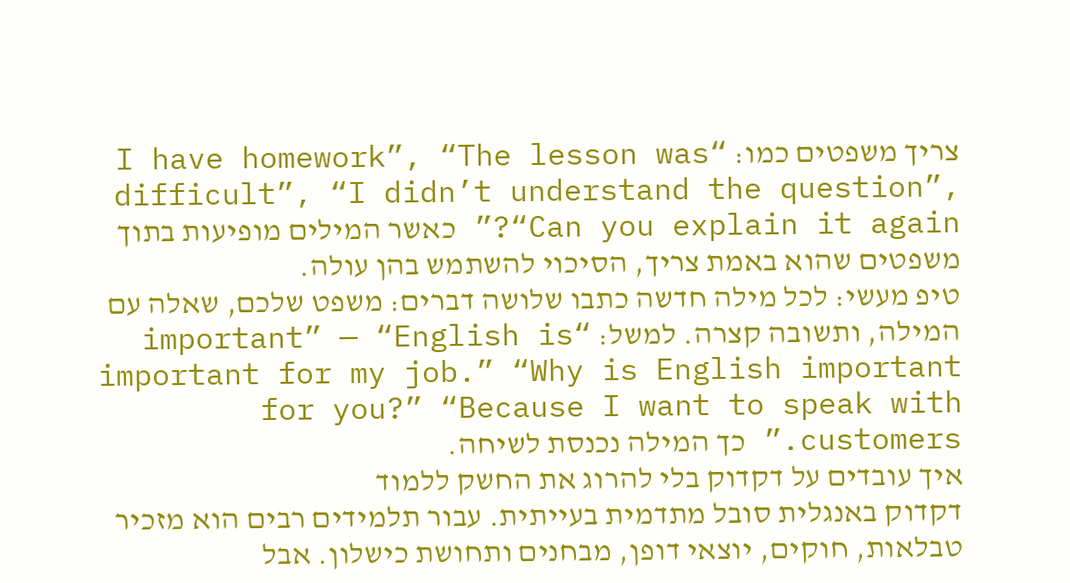צריך משפטים כמו: “I have homework”, “The lesson was difficult”, “I didn’t understand the question”, “Can you explain it again?” כאשר המילים מופיעות בתוך משפטים שהוא באמת צריך, הסיכוי להשתמש בהן עולה.
טיפ מעשי: לכל מילה חדשה כתבו שלושה דברים: משפט שלכם, שאלה עם המילה, ותשובה קצרה. למשל: “important” — “English is important for my job.” “Why is English important for you?” “Because I want to speak with customers.” כך המילה נכנסת לשיחה.
איך עובדים על דקדוק בלי להרוג את החשק ללמוד
דקדוק באנגלית סובל מתדמית בעייתית. עבור תלמידים רבים הוא מזכיר טבלאות, חוקים, יוצאי דופן, מבחנים ותחושת כישלון. אבל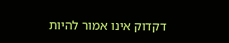דקדוק אינו אמור להיות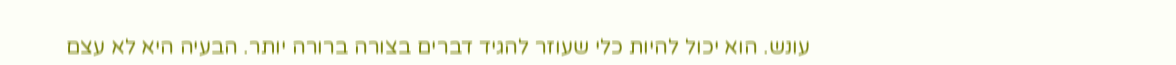עונש. הוא יכול להיות כלי שעוזר להגיד דברים בצורה ברורה יותר. הבעיה היא לא עצם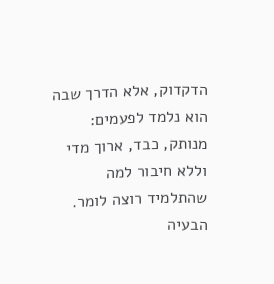הדקדוק, אלא הדרך שבה הוא נלמד לפעמים: מנותק, כבד, ארוך מדי וללא חיבור למה שהתלמיד רוצה לומר.
הבעיה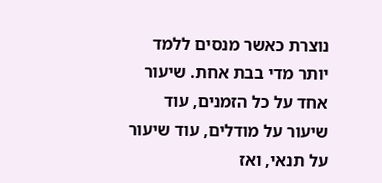נוצרת כאשר מנסים ללמד יותר מדי בבת אחת. שיעור אחד על כל הזמנים, עוד שיעור על מודלים, עוד שיעור על תנאי, ואז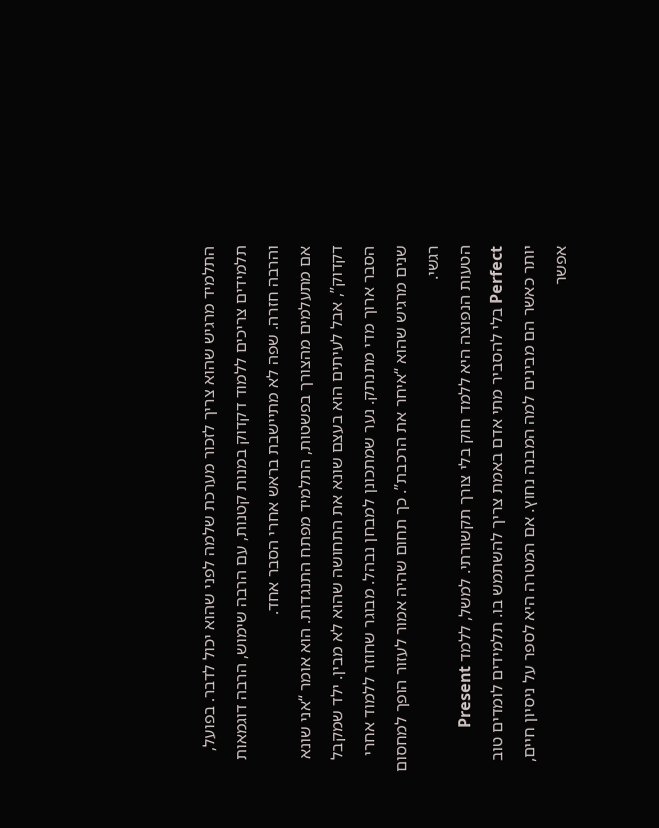התלמיד מרגיש שהוא צריך לזכור מערכת שלמה לפני שהוא יכול לדבר. בפועל, תלמידים צריכים ללמוד דקדוק במנות קטנות, עם הרבה שימוש, הרבה דוגמאות והרבה חזרה. שפה לא מתיישבת בראש אחרי הסבר אחד.
אם מתעלמים מהצורך בפשטות, התלמיד מפתח התנגדות. הוא אומר “אני שונא דקדוק”, אבל לעיתים הוא בעצם שונא את התחושה שהוא לא מבין. ילד שמקבל הסבר ארוך מדי מתנתק. נער שמתכונן למבחן נבהל. מבוגר שחוזר ללמוד אחרי שנים מרגיש שהוא “איחר את הרכבת”. כך תחום שהיה אמור לעזור הופך למחסום רגשי.
הטעות הנפוצה היא ללמד חוק בלי צורך תקשורתי. למשל, ללמד Present Perfect בלי להסביר מתי אדם באמת צריך להשתמש בו. תלמידים לומדים טוב יותר כאשר הם מבינים למה המבנה נחוץ. אם המטרה היא לספר על ניסיון חיים, אפשר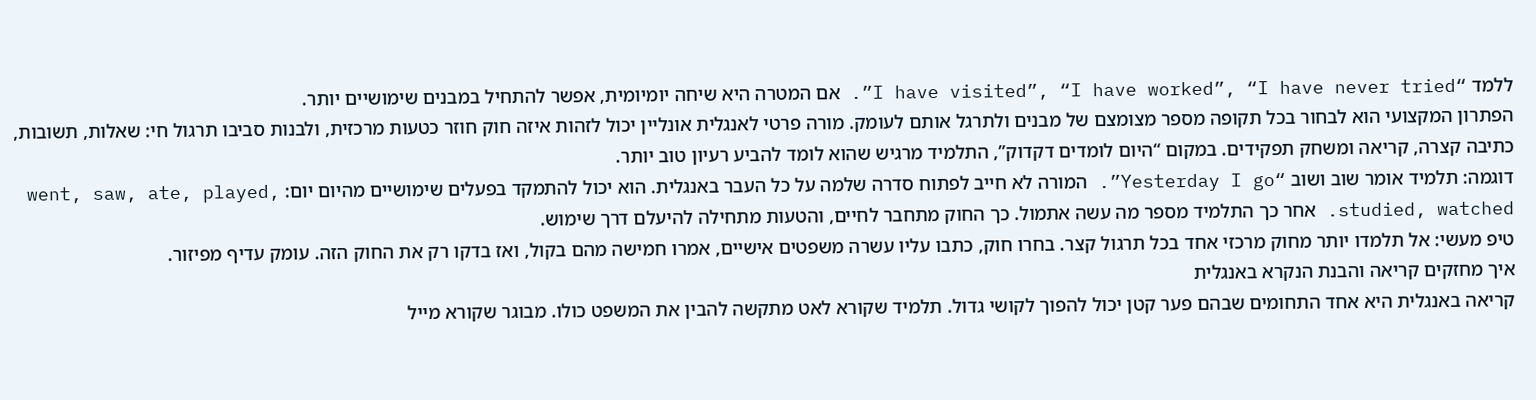ללמד “I have visited”, “I have worked”, “I have never tried”. אם המטרה היא שיחה יומיומית, אפשר להתחיל במבנים שימושיים יותר.
הפתרון המקצועי הוא לבחור בכל תקופה מספר מצומצם של מבנים ולתרגל אותם לעומק. מורה פרטי לאנגלית אונליין יכול לזהות איזה חוק חוזר כטעות מרכזית, ולבנות סביבו תרגול חי: שאלות, תשובות, כתיבה קצרה, קריאה ומשחק תפקידים. במקום “היום לומדים דקדוק”, התלמיד מרגיש שהוא לומד להביע רעיון טוב יותר.
דוגמה: תלמיד אומר שוב ושוב “Yesterday I go”. המורה לא חייב לפתוח סדרה שלמה על כל העבר באנגלית. הוא יכול להתמקד בפעלים שימושיים מהיום יום: went, saw, ate, played, studied, watched. אחר כך התלמיד מספר מה עשה אתמול. כך החוק מתחבר לחיים, והטעות מתחילה להיעלם דרך שימוש.
טיפ מעשי: אל תלמדו יותר מחוק מרכזי אחד בכל תרגול קצר. בחרו חוק, כתבו עליו עשרה משפטים אישיים, אמרו חמישה מהם בקול, ואז בדקו רק את החוק הזה. עומק עדיף מפיזור.
איך מחזקים קריאה והבנת הנקרא באנגלית
קריאה באנגלית היא אחד התחומים שבהם פער קטן יכול להפוך לקושי גדול. תלמיד שקורא לאט מתקשה להבין את המשפט כולו. מבוגר שקורא מייל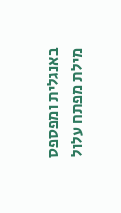באנגלית ומפספס מילת מפתח עלול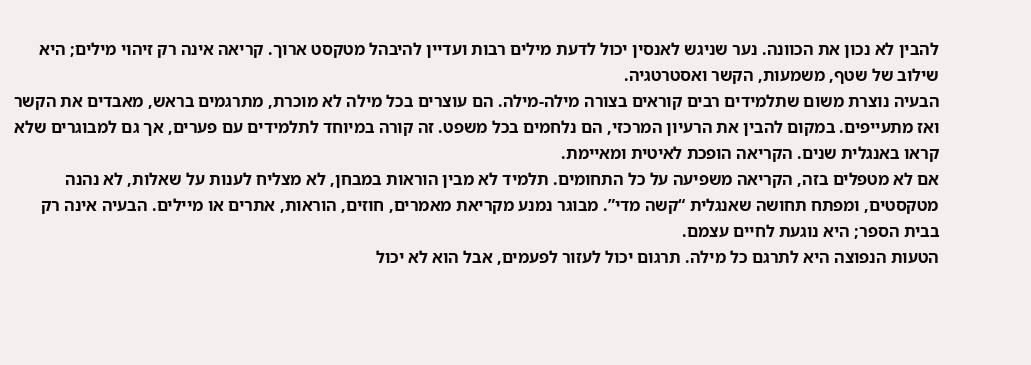להבין לא נכון את הכוונה. נער שניגש לאנסין יכול לדעת מילים רבות ועדיין להיבהל מטקסט ארוך. קריאה אינה רק זיהוי מילים; היא שילוב של שטף, משמעות, הקשר ואסטרטגיה.
הבעיה נוצרת משום שתלמידים רבים קוראים בצורה מילה-מילה. הם עוצרים בכל מילה לא מוכרת, מתרגמים בראש, מאבדים את הקשר ואז מתעייפים. במקום להבין את הרעיון המרכזי, הם נלחמים בכל משפט. זה קורה במיוחד לתלמידים עם פערים, אך גם למבוגרים שלא קראו באנגלית שנים. הקריאה הופכת לאיטית ומאיימת.
אם לא מטפלים בזה, הקריאה משפיעה על כל התחומים. תלמיד לא מבין הוראות במבחן, לא מצליח לענות על שאלות, לא נהנה מטקסטים, ומפתח תחושה שאנגלית “קשה מדי”. מבוגר נמנע מקריאת מאמרים, חוזים, הוראות, אתרים או מיילים. הבעיה אינה רק בבית הספר; היא נוגעת לחיים עצמם.
הטעות הנפוצה היא לתרגם כל מילה. תרגום יכול לעזור לפעמים, אבל הוא לא יכול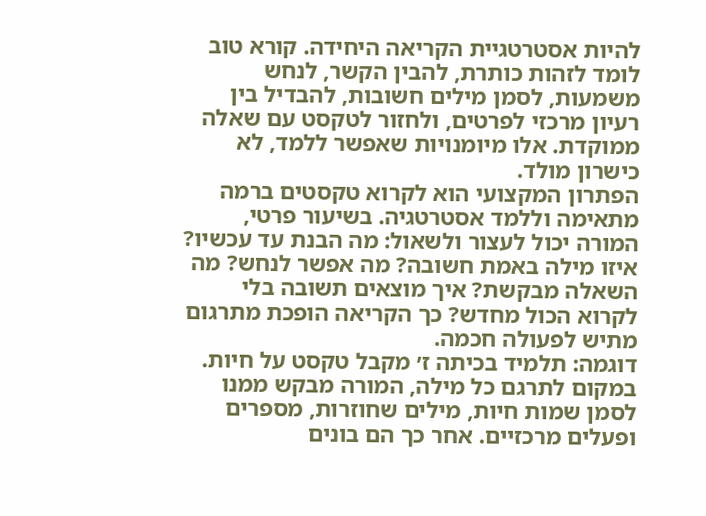להיות אסטרטגיית הקריאה היחידה. קורא טוב לומד לזהות כותרת, להבין הקשר, לנחש משמעות, לסמן מילים חשובות, להבדיל בין רעיון מרכזי לפרטים, ולחזור לטקסט עם שאלה ממוקדת. אלו מיומנויות שאפשר ללמד, לא כישרון מולד.
הפתרון המקצועי הוא לקרוא טקסטים ברמה מתאימה וללמד אסטרטגיה. בשיעור פרטי, המורה יכול לעצור ולשאול: מה הבנת עד עכשיו? איזו מילה באמת חשובה? מה אפשר לנחש? מה השאלה מבקשת? איך מוצאים תשובה בלי לקרוא הכול מחדש? כך הקריאה הופכת מתרגום מתיש לפעולה חכמה.
דוגמה: תלמיד בכיתה ז׳ מקבל טקסט על חיות. במקום לתרגם כל מילה, המורה מבקש ממנו לסמן שמות חיות, מילים שחוזרות, מספרים ופעלים מרכזיים. אחר כך הם בונים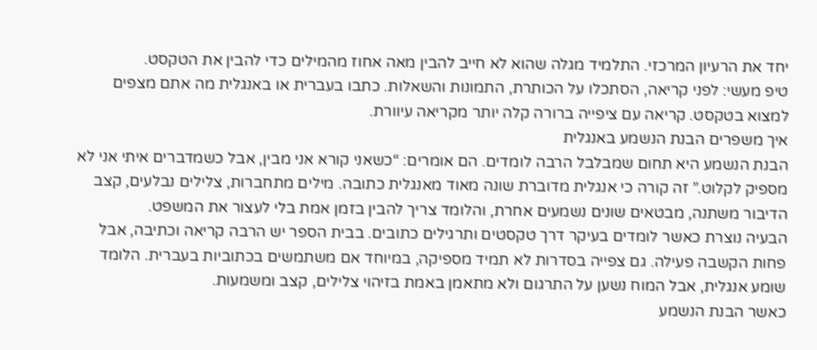יחד את הרעיון המרכזי. התלמיד מגלה שהוא לא חייב להבין מאה אחוז מהמילים כדי להבין את הטקסט.
טיפ מעשי: לפני קריאה, הסתכלו על הכותרת, התמונות והשאלות. כתבו בעברית או באנגלית מה אתם מצפים למצוא בטקסט. קריאה עם ציפייה ברורה קלה יותר מקריאה עיוורת.
איך משפרים הבנת הנשמע באנגלית
הבנת הנשמע היא תחום שמבלבל הרבה לומדים. הם אומרים: “כשאני קורא אני מבין, אבל כשמדברים איתי אני לא מספיק לקלוט.” זה קורה כי אנגלית מדוברת שונה מאוד מאנגלית כתובה. מילים מתחברות, צלילים נבלעים, קצב הדיבור משתנה, מבטאים שונים נשמעים אחרת, והלומד צריך להבין בזמן אמת בלי לעצור את המשפט.
הבעיה נוצרת כאשר לומדים בעיקר דרך טקסטים ותרגילים כתובים. בבית הספר יש הרבה קריאה וכתיבה, אבל פחות הקשבה פעילה. גם צפייה בסדרות לא תמיד מספיקה, במיוחד אם משתמשים בכתוביות בעברית. הלומד שומע אנגלית, אבל המוח נשען על התרגום ולא מתאמן באמת בזיהוי צלילים, קצב ומשמעות.
כאשר הבנת הנשמע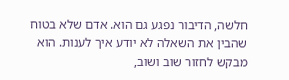חלשה, הדיבור נפגע גם הוא. אדם שלא בטוח שהבין את השאלה לא יודע איך לענות. הוא מבקש לחזור שוב ושוב,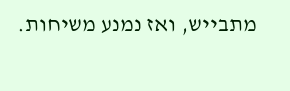מתבייש, ואז נמנע משיחות.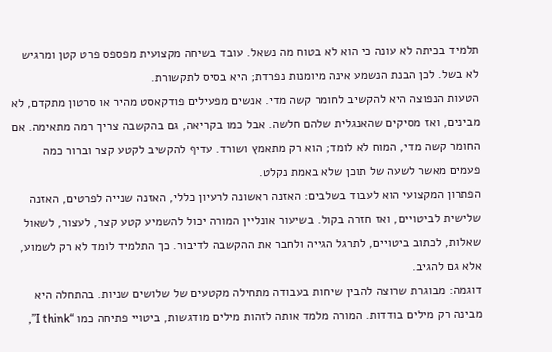תלמיד בכיתה לא עונה כי הוא לא בטוח מה נשאל. עובד בשיחה מקצועית מפספס פרט קטן ומרגיש לא בשל. לכן הבנת הנשמע אינה מיומנות נפרדת; היא בסיס לתקשורת.
הטעות הנפוצה היא להקשיב לחומר קשה מדי. אנשים מפעילים פודקאסט מהיר או סרטון מתקדם, לא מבינים, ואז מסיקים שהאנגלית שלהם חלשה. אבל כמו בקריאה, גם בהקשבה צריך רמה מתאימה. אם החומר קשה מדי, המוח לא לומד; הוא רק מתאמץ ושורד. עדיף להקשיב לקטע קצר וברור כמה פעמים מאשר לשעה של תוכן שלא באמת נקלט.
הפתרון המקצועי הוא לעבוד בשלבים: האזנה ראשונה לרעיון כללי, האזנה שנייה לפרטים, האזנה שלישית לביטויים, ואז חזרה בקול. בשיעור אונליין המורה יכול להשמיע קטע קצר, לעצור, לשאול שאלות, לכתוב ביטויים, לתרגל הגייה ולחבר את ההקשבה לדיבור. כך התלמיד לומד לא רק לשמוע, אלא גם להגיב.
דוגמה: מבוגרת שרוצה להבין שיחות בעבודה מתחילה מקטעים של שלושים שניות. בהתחלה היא מבינה רק מילים בודדות. המורה מלמד אותה לזהות מילים מודגשות, ביטויי פתיחה כמו “I think”,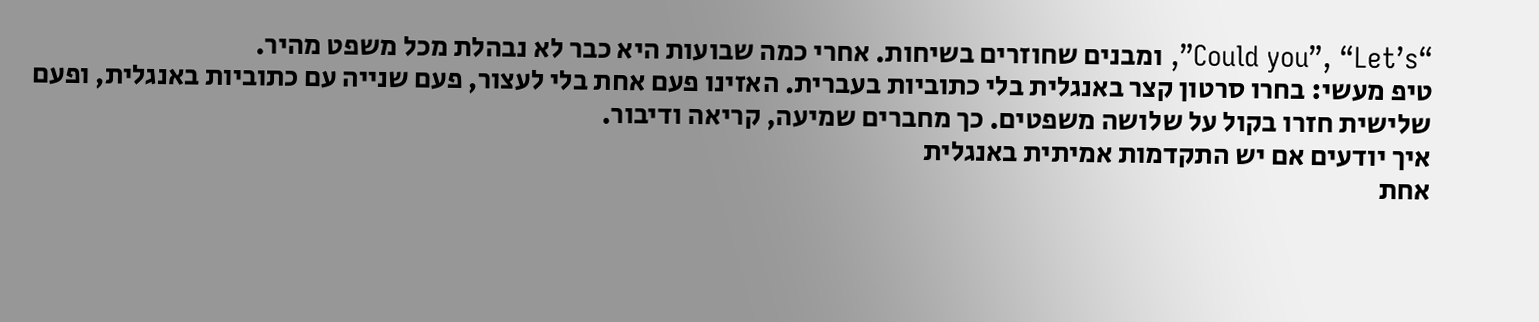“Could you”, “Let’s”, ומבנים שחוזרים בשיחות. אחרי כמה שבועות היא כבר לא נבהלת מכל משפט מהיר.
טיפ מעשי: בחרו סרטון קצר באנגלית בלי כתוביות בעברית. האזינו פעם אחת בלי לעצור, פעם שנייה עם כתוביות באנגלית, ופעם שלישית חזרו בקול על שלושה משפטים. כך מחברים שמיעה, קריאה ודיבור.
איך יודעים אם יש התקדמות אמיתית באנגלית
אחת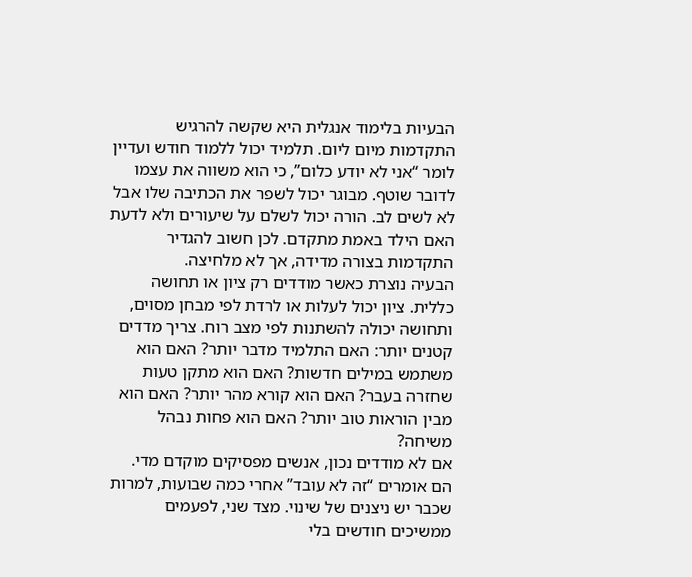הבעיות בלימוד אנגלית היא שקשה להרגיש התקדמות מיום ליום. תלמיד יכול ללמוד חודש ועדיין לומר “אני לא יודע כלום”, כי הוא משווה את עצמו לדובר שוטף. מבוגר יכול לשפר את הכתיבה שלו אבל לא לשים לב. הורה יכול לשלם על שיעורים ולא לדעת האם הילד באמת מתקדם. לכן חשוב להגדיר התקדמות בצורה מדידה, אך לא מלחיצה.
הבעיה נוצרת כאשר מודדים רק ציון או תחושה כללית. ציון יכול לעלות או לרדת לפי מבחן מסוים, ותחושה יכולה להשתנות לפי מצב רוח. צריך מדדים קטנים יותר: האם התלמיד מדבר יותר? האם הוא משתמש במילים חדשות? האם הוא מתקן טעות שחזרה בעבר? האם הוא קורא מהר יותר? האם הוא מבין הוראות טוב יותר? האם הוא פחות נבהל משיחה?
אם לא מודדים נכון, אנשים מפסיקים מוקדם מדי. הם אומרים “זה לא עובד” אחרי כמה שבועות, למרות שכבר יש ניצנים של שינוי. מצד שני, לפעמים ממשיכים חודשים בלי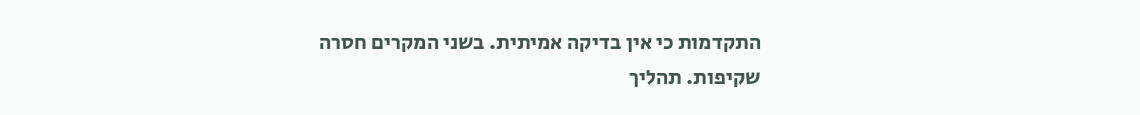התקדמות כי אין בדיקה אמיתית. בשני המקרים חסרה שקיפות. תהליך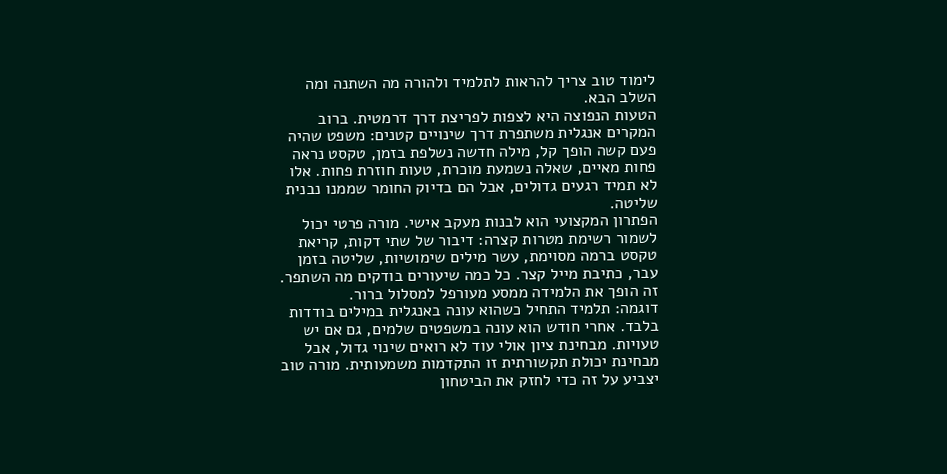לימוד טוב צריך להראות לתלמיד ולהורה מה השתנה ומה השלב הבא.
הטעות הנפוצה היא לצפות לפריצת דרך דרמטית. ברוב המקרים אנגלית משתפרת דרך שינויים קטנים: משפט שהיה פעם קשה הופך קל, מילה חדשה נשלפת בזמן, טקסט נראה פחות מאיים, שאלה נשמעת מוכרת, טעות חוזרת פחות. אלו לא תמיד רגעים גדולים, אבל הם בדיוק החומר שממנו נבנית שליטה.
הפתרון המקצועי הוא לבנות מעקב אישי. מורה פרטי יכול לשמור רשימת מטרות קצרה: דיבור של שתי דקות, קריאת טקסט ברמה מסוימת, עשר מילים שימושיות, שליטה בזמן עבר, כתיבת מייל קצר. כל כמה שיעורים בודקים מה השתפר. זה הופך את הלמידה ממסע מעורפל למסלול ברור.
דוגמה: תלמיד התחיל כשהוא עונה באנגלית במילים בודדות בלבד. אחרי חודש הוא עונה במשפטים שלמים, גם אם יש טעויות. מבחינת ציון אולי עוד לא רואים שינוי גדול, אבל מבחינת יכולת תקשורתית זו התקדמות משמעותית. מורה טוב יצביע על זה כדי לחזק את הביטחון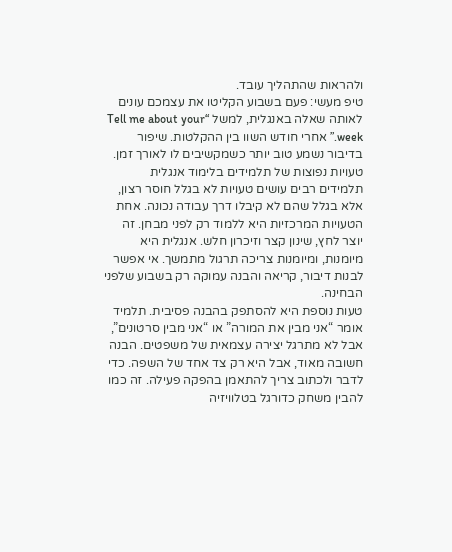ולהראות שהתהליך עובד.
טיפ מעשי: פעם בשבוע הקליטו את עצמכם עונים לאותה שאלה באנגלית, למשל “Tell me about your week.” אחרי חודש השוו בין ההקלטות. שיפור בדיבור נשמע טוב יותר כשמקשיבים לו לאורך זמן.
טעויות נפוצות של תלמידים בלימוד אנגלית
תלמידים רבים עושים טעויות לא בגלל חוסר רצון, אלא בגלל שהם לא קיבלו דרך עבודה נכונה. אחת הטעויות המרכזיות היא ללמוד רק לפני מבחן. זה יוצר לחץ, שינון קצר וזיכרון חלש. אנגלית היא מיומנות, ומיומנות צריכה תרגול מתמשך. אי אפשר לבנות דיבור, קריאה והבנה עמוקה רק בשבוע שלפני הבחינה.
טעות נוספת היא להסתפק בהבנה פסיבית. תלמיד אומר “אני מבין את המורה” או “אני מבין סרטונים”, אבל לא מתרגל יצירה עצמאית של משפטים. הבנה חשובה מאוד, אבל היא רק צד אחד של השפה. כדי לדבר ולכתוב צריך להתאמן בהפקה פעילה. זה כמו להבין משחק כדורגל בטלוויזיה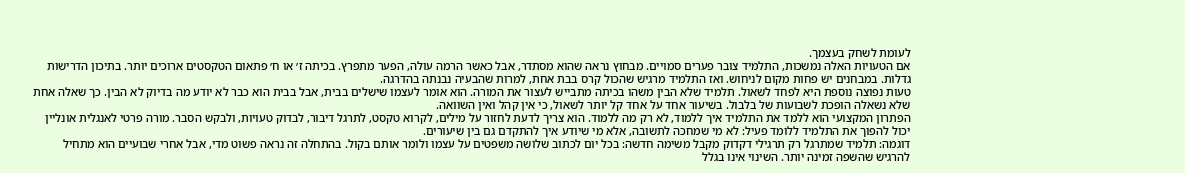לעומת לשחק בעצמך.
אם הטעויות האלה נמשכות, התלמיד צובר פערים סמויים. מבחוץ נראה שהוא מסתדר, אבל כאשר הרמה עולה, הפער מתפרץ. בכיתה ז׳ או ח׳ פתאום הטקסטים ארוכים יותר. בתיכון הדרישות גדלות. במבחנים יש פחות מקום לניחוש. ואז התלמיד מרגיש שהכול קרס בבת אחת, למרות שהבעיה נבנתה בהדרגה.
טעות נפוצה נוספת היא לפחד לשאול. תלמיד שלא הבין משהו בכיתה מתבייש לעצור את המורה. הוא אומר לעצמו שישלים בבית, אבל בבית הוא כבר לא יודע מה בדיוק לא הבין. כך שאלה אחת שלא נשאלה הופכת לשבועות של בלבול. בשיעור אחד על אחד קל יותר לשאול, כי אין קהל ואין השוואה.
הפתרון המקצועי הוא ללמד את התלמיד איך ללמוד, לא רק מה ללמוד. הוא צריך לדעת לחזור על מילים, לקרוא טקסט, לתרגל דיבור, לבדוק טעויות, ולבקש הסבר. מורה פרטי לאנגלית אונליין יכול להפוך את התלמיד ללומד פעיל: לא מי שמחכה לתשובה, אלא מי שיודע איך להתקדם גם בין שיעורים.
דוגמה: תלמיד שמתרגל רק תרגילי דקדוק מקבל משימה חדשה: בכל יום לכתוב שלושה משפטים על עצמו ולומר אותם בקול. בהתחלה זה נראה פשוט מדי, אבל אחרי שבועיים הוא מתחיל להרגיש שהשפה זמינה יותר. השינוי אינו בגלל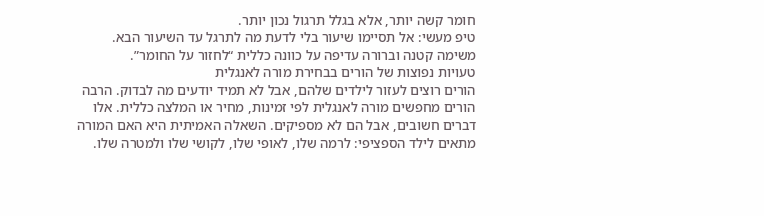חומר קשה יותר, אלא בגלל תרגול נכון יותר.
טיפ מעשי: אל תסיימו שיעור בלי לדעת מה לתרגל עד השיעור הבא. משימה קטנה וברורה עדיפה על כוונה כללית “לחזור על החומר”.
טעויות נפוצות של הורים בבחירת מורה לאנגלית
הורים רוצים לעזור לילדים שלהם, אבל לא תמיד יודעים מה לבדוק. הרבה הורים מחפשים מורה לאנגלית לפי זמינות, מחיר או המלצה כללית. אלו דברים חשובים, אבל הם לא מספיקים. השאלה האמיתית היא האם המורה מתאים לילד הספציפי: לרמה שלו, לאופי שלו, לקושי שלו ולמטרה שלו.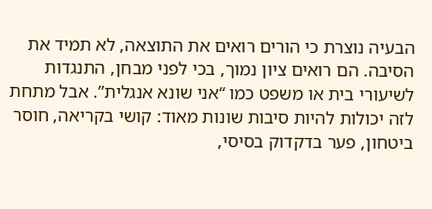הבעיה נוצרת כי הורים רואים את התוצאה, לא תמיד את הסיבה. הם רואים ציון נמוך, בכי לפני מבחן, התנגדות לשיעורי בית או משפט כמו “אני שונא אנגלית”. אבל מתחת לזה יכולות להיות סיבות שונות מאוד: קושי בקריאה, חוסר ביטחון, פער בדקדוק בסיסי,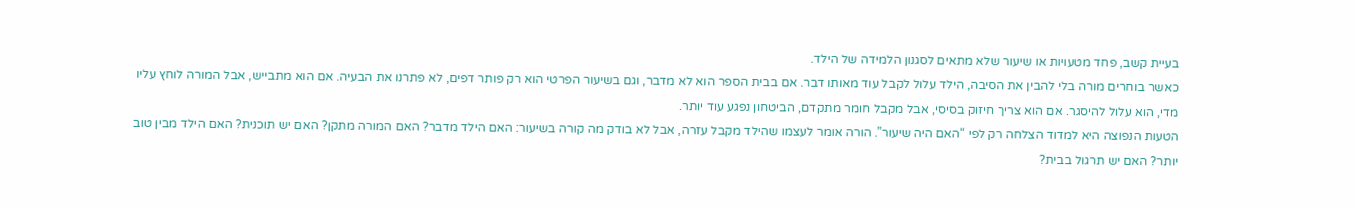בעיית קשב, פחד מטעויות או שיעור שלא מתאים לסגנון הלמידה של הילד.
כאשר בוחרים מורה בלי להבין את הסיבה, הילד עלול לקבל עוד מאותו דבר. אם בבית הספר הוא לא מדבר, וגם בשיעור הפרטי הוא רק פותר דפים, לא פתרנו את הבעיה. אם הוא מתבייש, אבל המורה לוחץ עליו מדי, הוא עלול להיסגר. אם הוא צריך חיזוק בסיסי, אבל מקבל חומר מתקדם, הביטחון נפגע עוד יותר.
הטעות הנפוצה היא למדוד הצלחה רק לפי “האם היה שיעור”. הורה אומר לעצמו שהילד מקבל עזרה, אבל לא בודק מה קורה בשיעור: האם הילד מדבר? האם המורה מתקן? האם יש תוכנית? האם הילד מבין טוב יותר? האם יש תרגול בבית?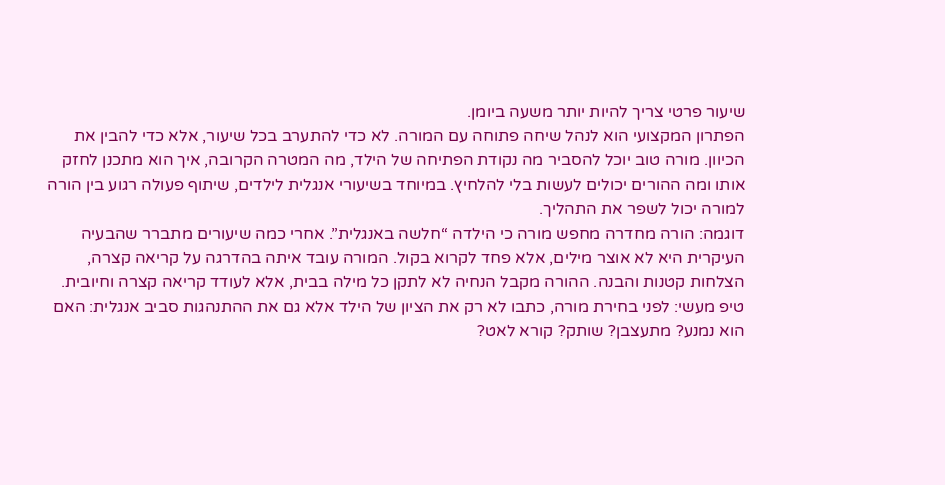שיעור פרטי צריך להיות יותר משעה ביומן.
הפתרון המקצועי הוא לנהל שיחה פתוחה עם המורה. לא כדי להתערב בכל שיעור, אלא כדי להבין את הכיוון. מורה טוב יוכל להסביר מה נקודת הפתיחה של הילד, מה המטרה הקרובה, איך הוא מתכנן לחזק אותו ומה ההורים יכולים לעשות בלי להלחיץ. במיוחד בשיעורי אנגלית לילדים, שיתוף פעולה רגוע בין הורה למורה יכול לשפר את התהליך.
דוגמה: הורה מחדרה מחפש מורה כי הילדה “חלשה באנגלית”. אחרי כמה שיעורים מתברר שהבעיה העיקרית היא לא אוצר מילים, אלא פחד לקרוא בקול. המורה עובד איתה בהדרגה על קריאה קצרה, הצלחות קטנות והבנה. ההורה מקבל הנחיה לא לתקן כל מילה בבית, אלא לעודד קריאה קצרה וחיובית.
טיפ מעשי: לפני בחירת מורה, כתבו לא רק את הציון של הילד אלא גם את ההתנהגות סביב אנגלית: האם הוא נמנע? מתעצבן? שותק? קורא לאט?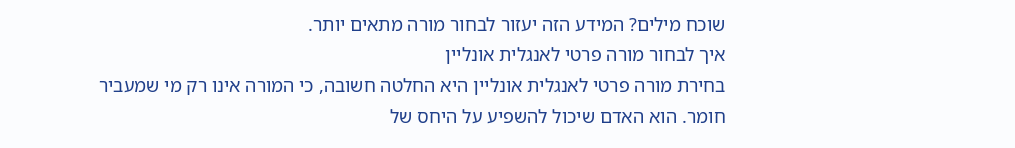שוכח מילים? המידע הזה יעזור לבחור מורה מתאים יותר.
איך לבחור מורה פרטי לאנגלית אונליין
בחירת מורה פרטי לאנגלית אונליין היא החלטה חשובה, כי המורה אינו רק מי שמעביר חומר. הוא האדם שיכול להשפיע על היחס של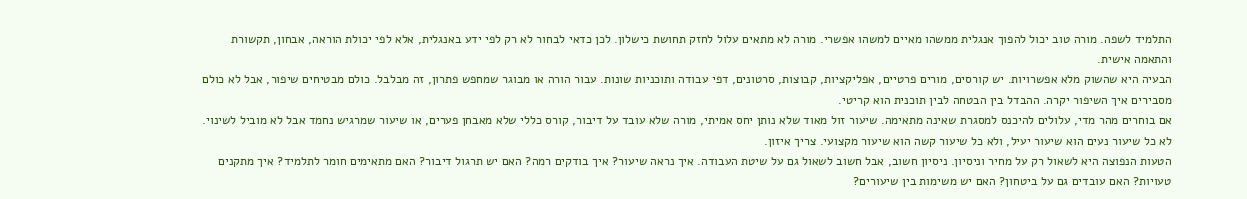התלמיד לשפה. מורה טוב יכול להפוך אנגלית ממשהו מאיים למשהו אפשרי. מורה לא מתאים עלול לחזק תחושת כישלון. לכן כדאי לבחור לא רק לפי ידע באנגלית, אלא לפי יכולת הוראה, אבחון, תקשורת והתאמה אישית.
הבעיה היא שהשוק מלא אפשרויות. יש קורסים, מורים פרטיים, אפליקציות, קבוצות, סרטונים, דפי עבודה ותוכניות שונות. עבור הורה או מבוגר שמחפש פתרון, זה מבלבל. כולם מבטיחים שיפור, אבל לא כולם מסבירים איך השיפור יקרה. ההבדל בין הבטחה לבין תוכנית הוא קריטי.
אם בוחרים מהר מדי, עלולים להיכנס למסגרת שאינה מתאימה. שיעור זול מאוד שלא נותן יחס אמיתי, מורה שלא עובד על דיבור, קורס כללי שלא מאבחן פערים, או שיעור שמרגיש נחמד אבל לא מוביל לשינוי. לא כל שיעור נעים הוא שיעור יעיל, ולא כל שיעור קשה הוא שיעור מקצועי. צריך איזון.
הטעות הנפוצה היא לשאול רק על מחיר וניסיון. ניסיון חשוב, אבל חשוב לשאול גם על שיטת העבודה. איך נראה שיעור? איך בודקים רמה? האם יש תרגול דיבור? האם מתאימים חומר לתלמיד? איך מתקנים טעויות? האם עובדים גם על ביטחון? האם יש משימות בין שיעורים?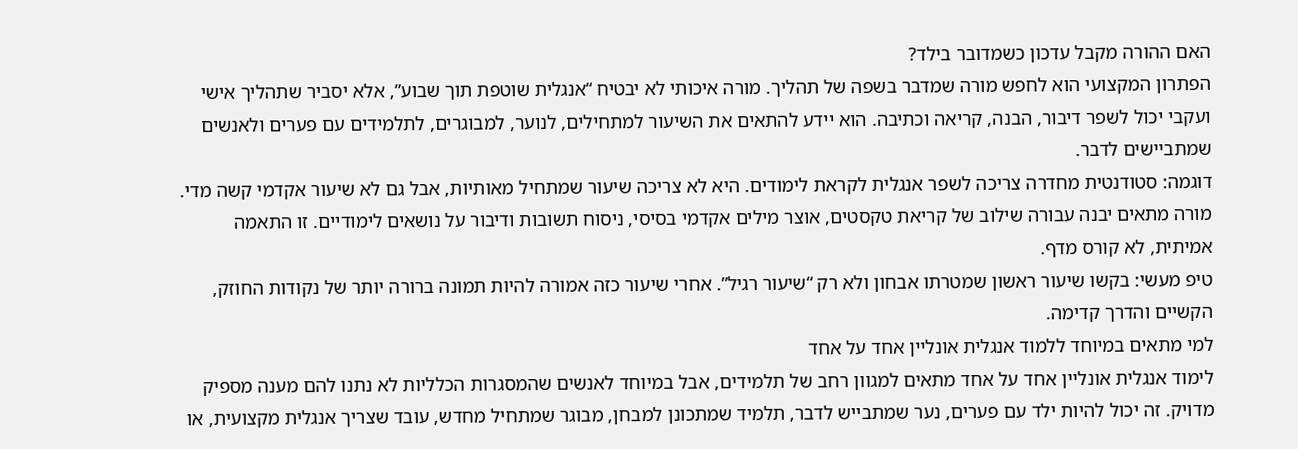האם ההורה מקבל עדכון כשמדובר בילד?
הפתרון המקצועי הוא לחפש מורה שמדבר בשפה של תהליך. מורה איכותי לא יבטיח “אנגלית שוטפת תוך שבוע”, אלא יסביר שתהליך אישי ועקבי יכול לשפר דיבור, הבנה, קריאה וכתיבה. הוא יידע להתאים את השיעור למתחילים, לנוער, למבוגרים, לתלמידים עם פערים ולאנשים שמתביישים לדבר.
דוגמה: סטודנטית מחדרה צריכה לשפר אנגלית לקראת לימודים. היא לא צריכה שיעור שמתחיל מאותיות, אבל גם לא שיעור אקדמי קשה מדי. מורה מתאים יבנה עבורה שילוב של קריאת טקסטים, אוצר מילים אקדמי בסיסי, ניסוח תשובות ודיבור על נושאים לימודיים. זו התאמה אמיתית, לא קורס מדף.
טיפ מעשי: בקשו שיעור ראשון שמטרתו אבחון ולא רק “שיעור רגיל”. אחרי שיעור כזה אמורה להיות תמונה ברורה יותר של נקודות החוזק, הקשיים והדרך קדימה.
למי מתאים במיוחד ללמוד אנגלית אונליין אחד על אחד
לימוד אנגלית אונליין אחד על אחד מתאים למגוון רחב של תלמידים, אבל במיוחד לאנשים שהמסגרות הכלליות לא נתנו להם מענה מספיק מדויק. זה יכול להיות ילד עם פערים, נער שמתבייש לדבר, תלמיד שמתכונן למבחן, מבוגר שמתחיל מחדש, עובד שצריך אנגלית מקצועית, או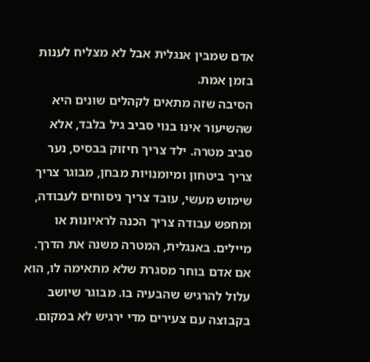אדם שמבין אנגלית אבל לא מצליח לענות בזמן אמת.
הסיבה שזה מתאים לקהלים שונים היא שהשיעור אינו בנוי סביב גיל בלבד, אלא סביב מטרה. ילד צריך חיזוק בבסיס, נער צריך ביטחון ומיומנויות מבחן, מבוגר צריך שימוש מעשי, עובד צריך ניסוחים לעבודה, ומחפש עבודה צריך הכנה לראיונות או מיילים. באנגלית, המטרה משנה את הדרך.
אם אדם בוחר מסגרת שלא מתאימה לו, הוא עלול להרגיש שהבעיה בו. מבוגר שיושב בקבוצה עם צעירים מדי ירגיש לא במקום.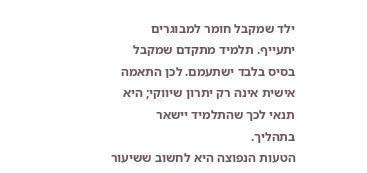ילד שמקבל חומר למבוגרים יתעייף. תלמיד מתקדם שמקבל בסיס בלבד ישתעמם. לכן התאמה אישית אינה רק יתרון שיווקי; היא תנאי לכך שהתלמיד יישאר בתהליך.
הטעות הנפוצה היא לחשוב ששיעור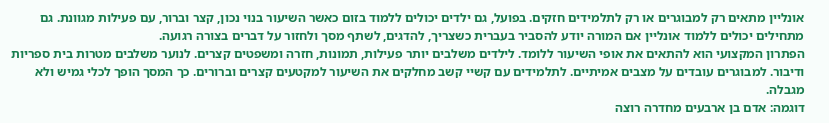אונליין מתאים רק למבוגרים או רק לתלמידים חזקים. בפועל, גם ילדים יכולים ללמוד בזום כאשר השיעור בנוי נכון, קצר וברור, עם פעילות מגוונת. גם מתחילים יכולים ללמוד אונליין אם המורה יודע להסביר בעברית כשצריך, להדגים, לשתף מסך ולחזור על דברים בצורה רגועה.
הפתרון המקצועי הוא להתאים את אופי השיעור ללומד. לילדים משלבים יותר פעילות, תמונות, חזרה ומשפטים קצרים. לנוער משלבים מטרות בית ספריות ודיבור. למבוגרים עובדים על מצבים אמיתיים. לתלמידים עם קשיי קשב מחלקים את השיעור למקטעים קצרים וברורים. כך המסך הופך לכלי גמיש ולא מגבלה.
דוגמה: אדם בן ארבעים מחדרה רוצה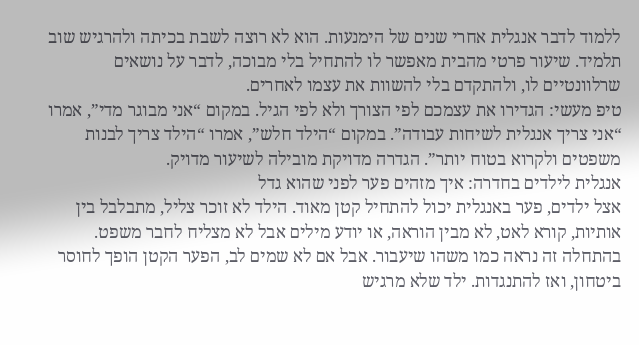ללמוד לדבר אנגלית אחרי שנים של הימנעות. הוא לא רוצה לשבת בכיתה ולהרגיש שוב תלמיד. שיעור פרטי מהבית מאפשר לו להתחיל בלי מבוכה, לדבר על נושאים שרלוונטיים לו, ולהתקדם בלי להשוות את עצמו לאחרים.
טיפ מעשי: הגדירו את עצמכם לפי הצורך ולא לפי הגיל. במקום “אני מבוגר מדי”, אמרו “אני צריך אנגלית לשיחות עבודה”. במקום “הילד חלש”, אמרו “הילד צריך לבנות משפטים ולקרוא בטוח יותר”. הגדרה מדויקת מובילה לשיעור מדויק.
אנגלית לילדים בחדרה: איך מזהים פער לפני שהוא גדל
אצל ילדים, פער באנגלית יכול להתחיל קטן מאוד. הילד לא זוכר צליל, מתבלבל בין אותיות, קורא לאט, לא מבין הוראה, או יודע מילים אבל לא מצליח לחבר משפט. בהתחלה זה נראה כמו משהו שיעבור. אבל אם לא שמים לב, הפער הקטן הופך לחוסר ביטחון, ואז להתנגדות. ילד שלא מרגיש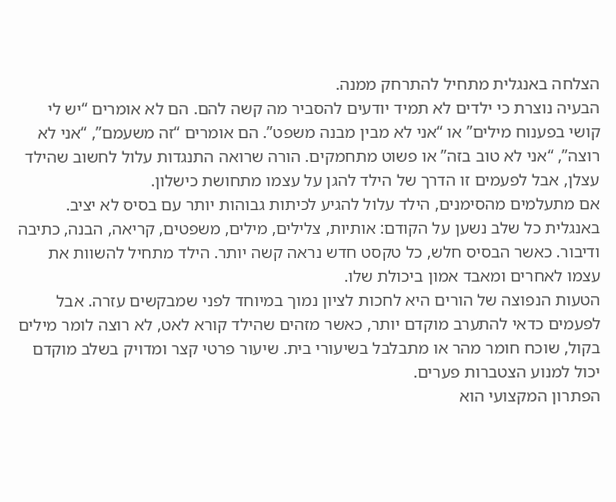הצלחה באנגלית מתחיל להתרחק ממנה.
הבעיה נוצרת כי ילדים לא תמיד יודעים להסביר מה קשה להם. הם לא אומרים “יש לי קושי בפענוח מילים” או “אני לא מבין מבנה משפט”. הם אומרים “זה משעמם”, “אני לא רוצה”, “אני לא טוב בזה” או פשוט מתחמקים. הורה שרואה התנגדות עלול לחשוב שהילד עצלן, אבל לפעמים זו הדרך של הילד להגן על עצמו מתחושת כישלון.
אם מתעלמים מהסימנים, הילד עלול להגיע לכיתות גבוהות יותר עם בסיס לא יציב. באנגלית כל שלב נשען על הקודם: אותיות, צלילים, מילים, משפטים, קריאה, הבנה, כתיבה ודיבור. כאשר הבסיס חלש, כל טקסט חדש נראה קשה יותר. הילד מתחיל להשוות את עצמו לאחרים ומאבד אמון ביכולת שלו.
הטעות הנפוצה של הורים היא לחכות לציון נמוך במיוחד לפני שמבקשים עזרה. אבל לפעמים כדאי להתערב מוקדם יותר, כאשר מזהים שהילד קורא לאט, לא רוצה לומר מילים בקול, שוכח חומר מהר או מתבלבל בשיעורי בית. שיעור פרטי קצר ומדויק בשלב מוקדם יכול למנוע הצטברות פערים.
הפתרון המקצועי הוא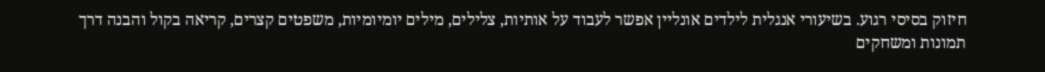חיזוק בסיסי רגוע. בשיעורי אנגלית לילדים אונליין אפשר לעבוד על אותיות, צלילים, מילים יומיומיות, משפטים קצרים, קריאה בקול והבנה דרך תמונות ומשחקים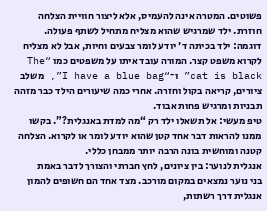פשוטים. המטרה אינה להעמיס, אלא ליצור חוויית הצלחה חוזרת. ילד שמרגיש שהוא מצליח מתחיל לשתף פעולה.
דוגמה: ילד בכיתה ד׳ יודע לומר צבעים וחיות, אבל לא מצליח לקרוא משפט קצר. המורה עובד איתו על משפטים כמו “The cat is black” ו־“I have a blue bag”, משלב ציורים, קריאה בקול וחזרה. אחרי כמה שיעורים הילד כבר מזהה תבניות ומרגיש פחות אבוד.
טיפ מעשי: אל תשאלו ילד רק “מה למדת באנגלית?”. בקשו ממנו להראות דבר אחד קטן שהוא יודע לומר או לקרוא. הצלחה קטנה ומוחשית בונה הרבה יותר ממבחן כללי.
אנגלית לנוער: בין ציונים, לחץ חברתי והצורך לדבר באמת
בני נוער נמצאים במקום מורכב. מצד אחד הם חשופים להמון אנגלית דרך רשתות,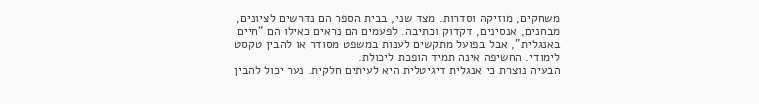משחקים, מוזיקה וסדרות. מצד שני, בבית הספר הם נדרשים לציונים, מבחנים, אנסינים, דקדוק וכתיבה. לפעמים הם נראים כאילו הם “חיים באנגלית”, אבל בפועל מתקשים לענות במשפט מסודר או להבין טקסט לימודי. החשיפה אינה תמיד הופכת ליכולת.
הבעיה נוצרת כי אנגלית דיגיטלית היא לעיתים חלקית. נער יכול להבין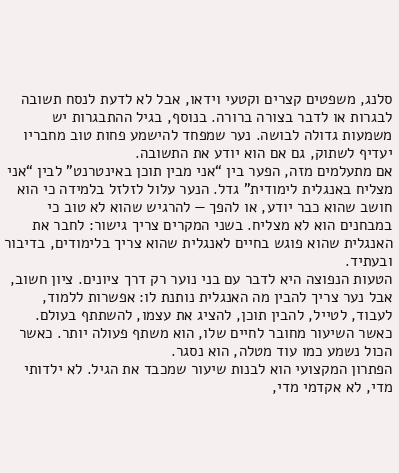סלנג, משפטים קצרים וקטעי וידאו, אבל לא לדעת לנסח תשובה לבגרות או לדבר בצורה ברורה. בנוסף, בגיל ההתבגרות יש משמעות גדולה לבושה. נער שמפחד להישמע פחות טוב מחבריו יעדיף לשתוק, גם אם הוא יודע את התשובה.
אם מתעלמים מזה, הפער בין “אני מבין תוכן באינטרנט” לבין “אני מצליח באנגלית לימודית” גדל. הנער עלול לזלזל בלמידה כי הוא חושב שהוא כבר יודע, או להפך — להרגיש שהוא לא טוב כי במבחנים הוא לא מצליח. בשני המקרים צריך גישור: לחבר את האנגלית שהוא פוגש בחיים לאנגלית שהוא צריך בלימודים, בדיבור ובעתיד.
הטעות הנפוצה היא לדבר עם בני נוער רק דרך ציונים. ציון חשוב, אבל נער צריך להבין מה האנגלית נותנת לו: אפשרות ללמוד, לעבוד, לטייל, להבין תוכן, להציג את עצמו, להשתתף בעולם. כאשר השיעור מחובר לחיים שלו, הוא משתף פעולה יותר. כאשר הכול נשמע כמו עוד מטלה, הוא נסגר.
הפתרון המקצועי הוא לבנות שיעור שמכבד את הגיל. לא ילדותי מדי, לא אקדמי מדי,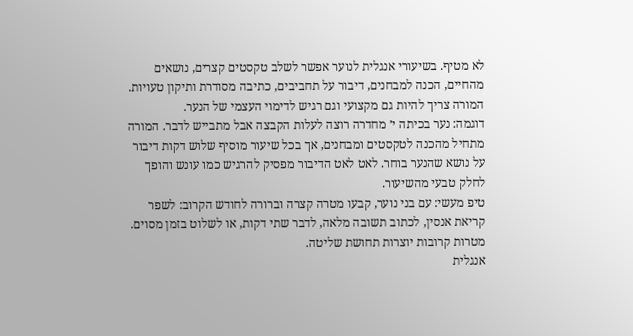לא מטיף. בשיעורי אנגלית לנוער אפשר לשלב טקסטים קצרים, נושאים מהחיים, הכנה למבחנים, דיבור על תחביבים, כתיבה מסודרת ותיקון טעויות. המורה צריך להיות גם מקצועי וגם רגיש לדימוי העצמי של הנער.
דוגמה: נער בכיתה י׳ מחדרה רוצה לעלות הקבצה אבל מתבייש לדבר. המורה מתחיל מהכנה לטקסטים ומבחנים, אך בכל שיעור מוסיף שלוש דקות דיבור על נושא שהנער בוחר. לאט לאט הדיבור מפסיק להרגיש כמו עונש והופך לחלק טבעי מהשיעור.
טיפ מעשי: עם בני נוער, קבעו מטרה קצרה וברורה לחודש הקרוב: לשפר קריאת אנסין, לכתוב תשובה מלאה, לדבר שתי דקות, או לשלוט בזמן מסוים. מטרות קרובות יוצרות תחושת שליטה.
אנגלית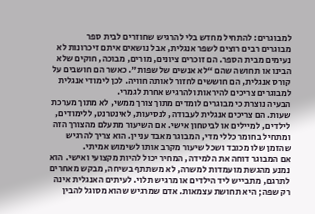למבוגרים: להתחיל מחדש בלי להרגיש שחוזרים לבית ספר
מבוגרים רבים רוצים לשפר אנגלית, אבל נושאים איתם זיכרונות לא נעימים מבית הספר. הם זוכרים ציונים, מורים, מבוכה, חוקים שלא הבינו או תחושה שהם “לא אנשים של שפות”. כאשר הם חושבים על קורס אנגלית, הם חוששים לחזור לאותה חוויה. לכן לימודי אנגלית למבוגרים צריכים להיראות ולהרגיש אחרת לגמרי.
הבעיה נוצרת כי מבוגרים לומדים מתוך צורך ממשי, לא מתוך מערכת שעות. הם צריכים אנגלית לעבודה, לנסיעות, לאינטרנט, ללימודים, לילדים, למיילים או לביטחון אישי. אם השיעור מתעלם מהצורך הזה ומתחיל בחומר כללי מדי, המבוגר מאבד עניין. הוא צריך להרגיש שהזמן שלו מכובד ושכל שיעור מקרב אותו לשימוש אמיתי.
אם המבוגר דוחה את הלמידה, המחיר יכול להיות מקצועי ואישי. הוא נמנע מהגשת מועמדות למשרה, לא משתתף בשיחה, מבקש מאחרים לתרגם, מתבייש ליד הילדים או מרגיש תלוי. לעיתים האנגלית אינה רק שפה; היא תחושת עצמאות. אדם שמרגיש שהוא מסוגל להבין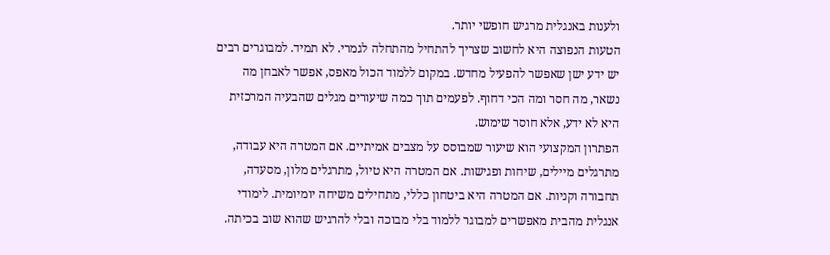ולענות באנגלית מרגיש חופשי יותר.
הטעות הנפוצה היא לחשוב שצריך להתחיל מהתחלה לגמרי. לא תמיד. למבוגרים רבים יש ידע ישן שאפשר להפעיל מחדש. במקום ללמוד הכול מאפס, אפשר לאבחן מה נשאר, מה חסר ומה הכי דחוף. לפעמים תוך כמה שיעורים מגלים שהבעיה המרכזית היא לא ידע, אלא חוסר שימוש.
הפתרון המקצועי הוא שיעור שמבוסס על מצבים אמיתיים. אם המטרה היא עבודה, מתרגלים מיילים, שיחות ופגישות. אם המטרה היא טיול, מתרגלים מלון, מסעדה, תחבורה וקניות. אם המטרה היא ביטחון כללי, מתחילים משיחה יומיומית. לימודי אנגלית מהבית מאפשרים למבוגר ללמוד בלי מבוכה ובלי להרגיש שהוא שוב בכיתה.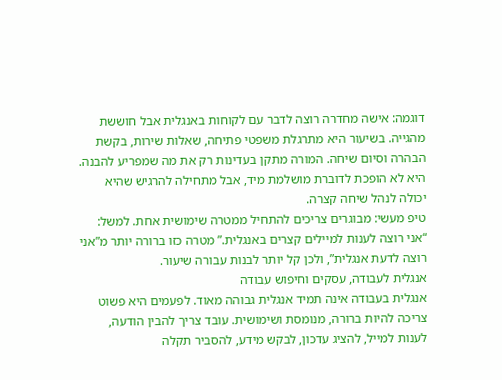דוגמה: אישה מחדרה רוצה לדבר עם לקוחות באנגלית אבל חוששת מהגייה. בשיעור היא מתרגלת משפטי פתיחה, שאלות שירות, בקשת הבהרה וסיום שיחה. המורה מתקן בעדינות רק את מה שמפריע להבנה. היא לא הופכת לדוברת מושלמת מיד, אבל מתחילה להרגיש שהיא יכולה לנהל שיחה קצרה.
טיפ מעשי: מבוגרים צריכים להתחיל ממטרה שימושית אחת. למשל: “אני רוצה לענות למיילים קצרים באנגלית.” מטרה כזו ברורה יותר מ”אני רוצה לדעת אנגלית”, ולכן קל יותר לבנות עבורה שיעור.
אנגלית לעבודה, עסקים וחיפוש עבודה
אנגלית בעבודה אינה תמיד אנגלית גבוהה מאוד. לפעמים היא פשוט צריכה להיות ברורה, מנומסת ושימושית. עובד צריך להבין הודעה, לענות למייל, להציג עדכון, לבקש מידע, להסביר תקלה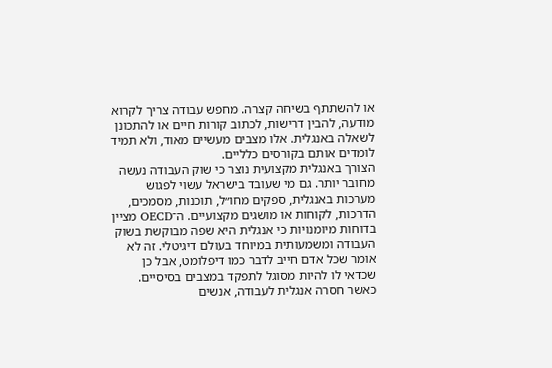או להשתתף בשיחה קצרה. מחפש עבודה צריך לקרוא מודעה, להבין דרישות, לכתוב קורות חיים או להתכונן לשאלה באנגלית. אלו מצבים מעשיים מאוד, ולא תמיד לומדים אותם בקורסים כלליים.
הצורך באנגלית מקצועית נוצר כי שוק העבודה נעשה מחובר יותר. גם מי שעובד בישראל עשוי לפגוש מערכות באנגלית, ספקים מחו״ל, תוכנות, מסמכים, הדרכות, לקוחות או מושגים מקצועיים. ה־OECD מציין בדוחות מיומנויות כי אנגלית היא שפה מבוקשת בשוק העבודה ומשמעותית במיוחד בעולם דיגיטלי. זה לא אומר שכל אדם חייב לדבר כמו דיפלומט, אבל כן שכדאי לו להיות מסוגל לתפקד במצבים בסיסיים.
כאשר חסרה אנגלית לעבודה, אנשים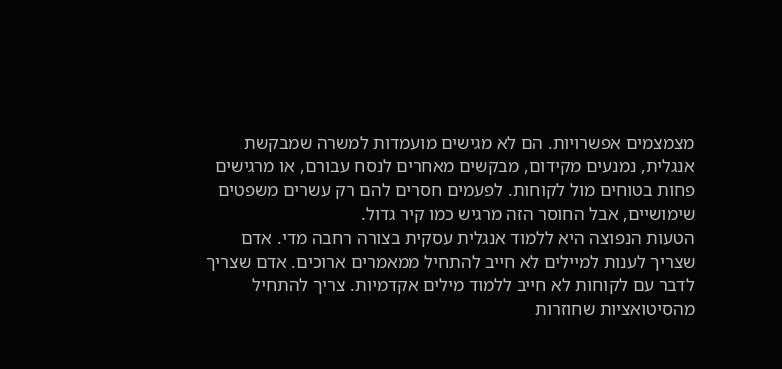מצמצמים אפשרויות. הם לא מגישים מועמדות למשרה שמבקשת אנגלית, נמנעים מקידום, מבקשים מאחרים לנסח עבורם, או מרגישים פחות בטוחים מול לקוחות. לפעמים חסרים להם רק עשרים משפטים שימושיים, אבל החוסר הזה מרגיש כמו קיר גדול.
הטעות הנפוצה היא ללמוד אנגלית עסקית בצורה רחבה מדי. אדם שצריך לענות למיילים לא חייב להתחיל ממאמרים ארוכים. אדם שצריך לדבר עם לקוחות לא חייב ללמוד מילים אקדמיות. צריך להתחיל מהסיטואציות שחוזרות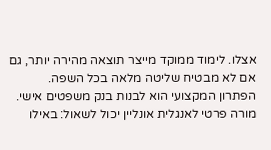אצלו. לימוד ממוקד מייצר תוצאה מהירה יותר, גם אם לא מבטיח שליטה מלאה בכל השפה.
הפתרון המקצועי הוא לבנות בנק משפטים אישי. מורה פרטי לאנגלית אונליין יכול לשאול: באילו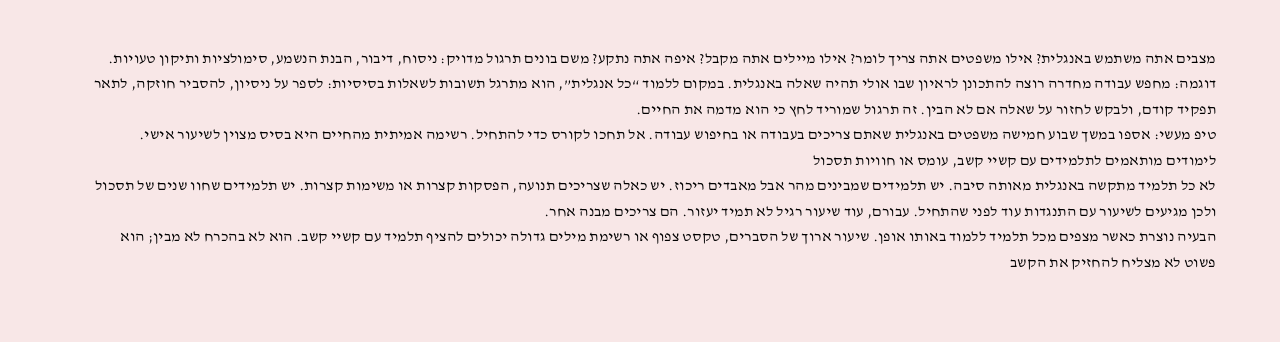מצבים אתה משתמש באנגלית? אילו משפטים אתה צריך לומר? אילו מיילים אתה מקבל? איפה אתה נתקע? משם בונים תרגול מדויק: ניסוח, דיבור, הבנת הנשמע, סימולציות ותיקון טעויות.
דוגמה: מחפש עבודה מחדרה רוצה להתכונן לראיון שבו אולי תהיה שאלה באנגלית. במקום ללמוד “כל אנגלית”, הוא מתרגל תשובות לשאלות בסיסיות: לספר על ניסיון, להסביר חוזקה, לתאר תפקיד קודם, ולבקש לחזור על שאלה אם לא הבין. זה תרגול שמוריד לחץ כי הוא מדמה את החיים.
טיפ מעשי: אספו במשך שבוע חמישה משפטים באנגלית שאתם צריכים בעבודה או בחיפוש עבודה. אל תחכו לקורס כדי להתחיל. רשימה אמיתית מהחיים היא בסיס מצוין לשיעור אישי.
לימודים מותאמים לתלמידים עם קשיי קשב, עומס או חוויות תסכול
לא כל תלמיד מתקשה באנגלית מאותה סיבה. יש תלמידים שמבינים מהר אבל מאבדים ריכוז. יש כאלה שצריכים תנועה, הפסקות קצרות או משימות קצרות. יש תלמידים שחוו שנים של תסכול ולכן מגיעים לשיעור עם התנגדות עוד לפני שהתחיל. עבורם, עוד שיעור רגיל לא תמיד יעזור. הם צריכים מבנה אחר.
הבעיה נוצרת כאשר מצפים מכל תלמיד ללמוד באותו אופן. שיעור ארוך של הסברים, טקסט צפוף או רשימת מילים גדולה יכולים להציף תלמיד עם קשיי קשב. הוא לא בהכרח לא מבין; הוא פשוט לא מצליח להחזיק את הקשב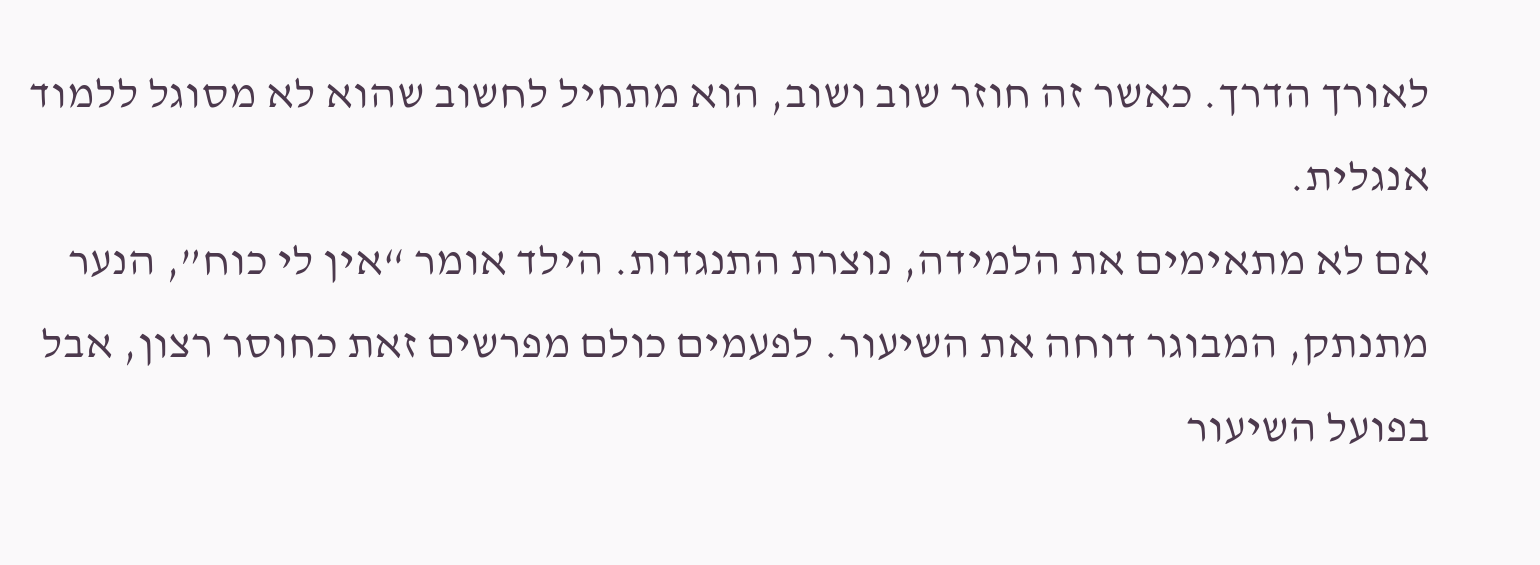לאורך הדרך. כאשר זה חוזר שוב ושוב, הוא מתחיל לחשוב שהוא לא מסוגל ללמוד אנגלית.
אם לא מתאימים את הלמידה, נוצרת התנגדות. הילד אומר “אין לי כוח”, הנער מתנתק, המבוגר דוחה את השיעור. לפעמים כולם מפרשים זאת כחוסר רצון, אבל בפועל השיעור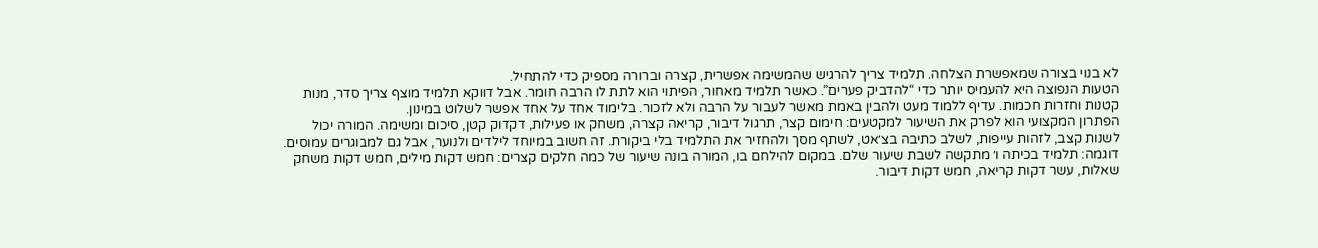לא בנוי בצורה שמאפשרת הצלחה. תלמיד צריך להרגיש שהמשימה אפשרית, קצרה וברורה מספיק כדי להתחיל.
הטעות הנפוצה היא להעמיס יותר כדי “להדביק פערים”. כאשר תלמיד מאחור, הפיתוי הוא לתת לו הרבה חומר. אבל דווקא תלמיד מוצף צריך סדר, מנות קטנות וחזרות חכמות. עדיף ללמוד מעט ולהבין באמת מאשר לעבור על הרבה ולא לזכור. בלימוד אחד על אחד אפשר לשלוט במינון.
הפתרון המקצועי הוא לפרק את השיעור למקטעים: חימום קצר, תרגול דיבור, קריאה קצרה, משחק או פעילות, דקדוק קטן, סיכום ומשימה. המורה יכול לשנות קצב, לזהות עייפות, לשלב כתיבה בצ׳אט, לשתף מסך ולהחזיר את התלמיד בלי ביקורת. זה חשוב במיוחד לילדים ולנוער, אבל גם למבוגרים עמוסים.
דוגמה: תלמיד בכיתה ו׳ מתקשה לשבת שיעור שלם. במקום להילחם בו, המורה בונה שיעור של כמה חלקים קצרים: חמש דקות מילים, חמש דקות משחק שאלות, עשר דקות קריאה, חמש דקות דיבור.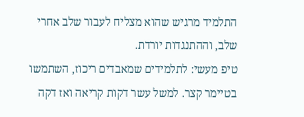התלמיד מרגיש שהוא מצליח לעבור שלב אחרי שלב, וההתנגדות יורדת.
טיפ מעשי: לתלמידים שמאבדים ריכוז, השתמשו בטיימר קצר. למשל עשר דקות קריאה ואז דקה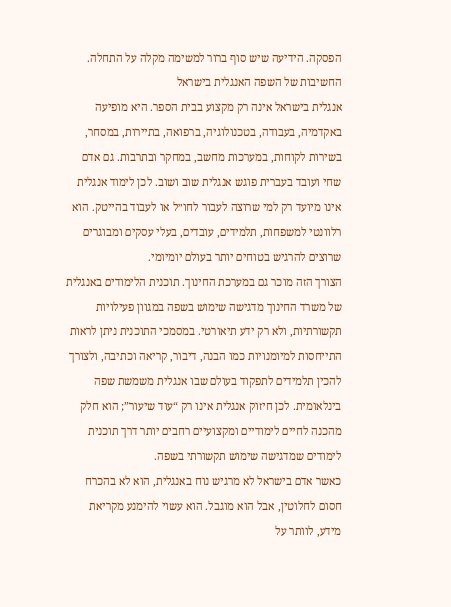הפסקה. הידיעה שיש סוף ברור למשימה מקלה על התחלה.
החשיבות של השפה האנגלית בישראל
אנגלית בישראל אינה רק מקצוע בבית הספר. היא מופיעה באקדמיה, בעבודה, בטכנולוגיה, ברפואה, בתיירות, במסחר, בשירות לקוחות, במערכות מחשב, במחקר ובתרבות. גם אדם שחי ועובד בעברית פוגש אנגלית שוב ושוב. לכן לימוד אנגלית אינו מיועד רק למי שרוצה לעבור לחו״ל או לעבוד בהייטק. הוא רלוונטי למשפחות, תלמידים, עובדים, בעלי עסקים ומבוגרים שרוצים להרגיש בטוחים יותר בעולם יומיומי.
הצורך הזה מוכר גם במערכת החינוך. תוכנית הלימודים באנגלית של משרד החינוך מדגישה שימוש בשפה במגוון פעילויות תקשורתיות, ולא רק ידע תיאורטי. במסמכי התוכנית ניתן לראות התייחסות למיומנויות כמו הבנה, דיבור, קריאה וכתיבה, ולצורך להכין תלמידים לתפקוד בעולם שבו אנגלית משמשת שפה בינלאומית. לכן חיזוק אנגלית אינו רק “עוד שיעור”; הוא חלק מהכנה לחיים לימודיים ומקצועיים רחבים יותר דרך תוכנית לימודים שמדגישה שימוש תקשורתי בשפה.
כאשר אדם בישראל לא מרגיש נוח באנגלית, הוא לא בהכרח חסום לחלוטין, אבל הוא מוגבל. הוא עשוי להימנע מקריאת מידע, לוותר על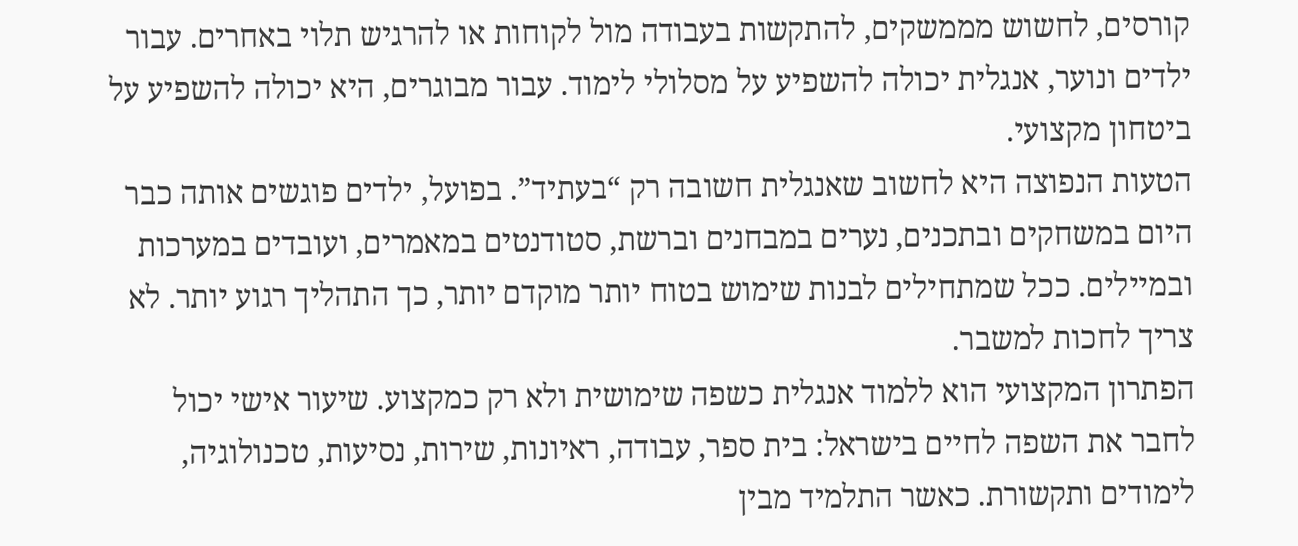קורסים, לחשוש מממשקים, להתקשות בעבודה מול לקוחות או להרגיש תלוי באחרים. עבור ילדים ונוער, אנגלית יכולה להשפיע על מסלולי לימוד. עבור מבוגרים, היא יכולה להשפיע על ביטחון מקצועי.
הטעות הנפוצה היא לחשוב שאנגלית חשובה רק “בעתיד”. בפועל, ילדים פוגשים אותה כבר היום במשחקים ובתכנים, נערים במבחנים וברשת, סטודנטים במאמרים, ועובדים במערכות ובמיילים. ככל שמתחילים לבנות שימוש בטוח יותר מוקדם יותר, כך התהליך רגוע יותר. לא צריך לחכות למשבר.
הפתרון המקצועי הוא ללמוד אנגלית כשפה שימושית ולא רק כמקצוע. שיעור אישי יכול לחבר את השפה לחיים בישראל: בית ספר, עבודה, ראיונות, שירות, נסיעות, טכנולוגיה, לימודים ותקשורת. כאשר התלמיד מבין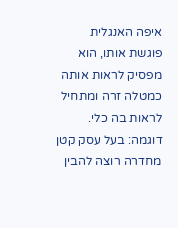איפה האנגלית פוגשת אותו, הוא מפסיק לראות אותה כמטלה זרה ומתחיל לראות בה כלי.
דוגמה: בעל עסק קטן מחדרה רוצה להבין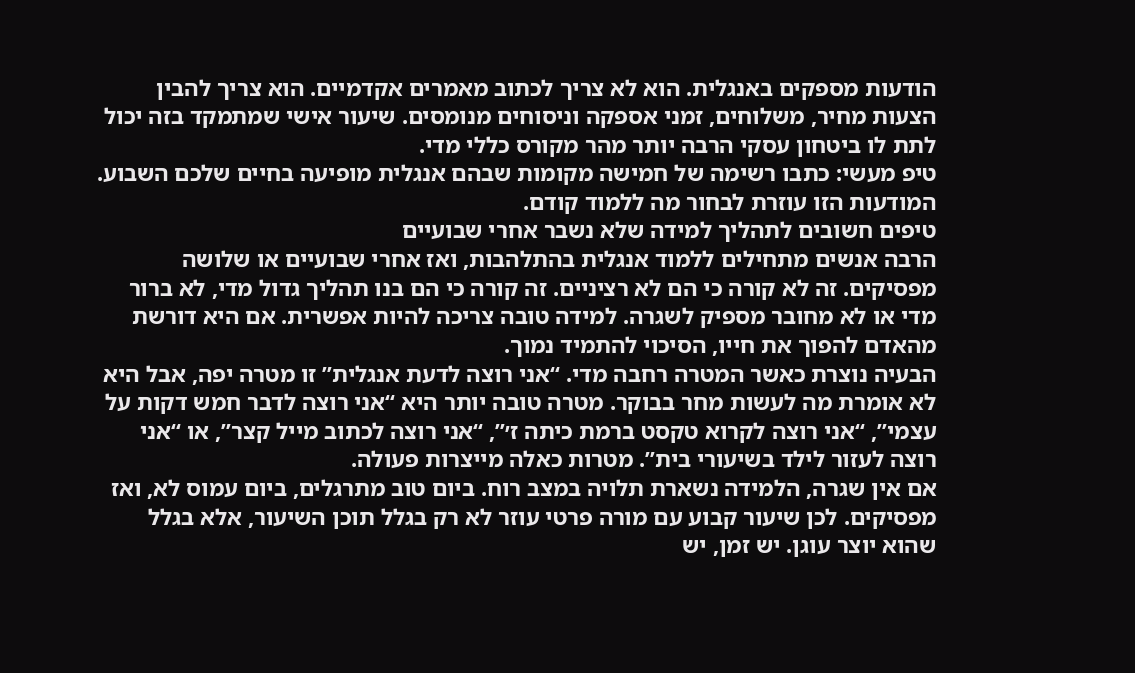הודעות מספקים באנגלית. הוא לא צריך לכתוב מאמרים אקדמיים. הוא צריך להבין הצעות מחיר, משלוחים, זמני אספקה וניסוחים מנומסים. שיעור אישי שמתמקד בזה יכול לתת לו ביטחון עסקי הרבה יותר מהר מקורס כללי מדי.
טיפ מעשי: כתבו רשימה של חמישה מקומות שבהם אנגלית מופיעה בחיים שלכם השבוע. המודעות הזו עוזרת לבחור מה ללמוד קודם.
טיפים חשובים לתהליך למידה שלא נשבר אחרי שבועיים
הרבה אנשים מתחילים ללמוד אנגלית בהתלהבות, ואז אחרי שבועיים או שלושה מפסיקים. זה לא קורה כי הם לא רציניים. זה קורה כי הם בנו תהליך גדול מדי, לא ברור מדי או לא מחובר מספיק לשגרה. למידה טובה צריכה להיות אפשרית. אם היא דורשת מהאדם להפוך את חייו, הסיכוי להתמיד נמוך.
הבעיה נוצרת כאשר המטרה רחבה מדי. “אני רוצה לדעת אנגלית” זו מטרה יפה, אבל היא לא אומרת מה לעשות מחר בבוקר. מטרה טובה יותר היא “אני רוצה לדבר חמש דקות על עצמי”, “אני רוצה לקרוא טקסט ברמת כיתה ז׳”, “אני רוצה לכתוב מייל קצר”, או “אני רוצה לעזור לילד בשיעורי בית”. מטרות כאלה מייצרות פעולה.
אם אין שגרה, הלמידה נשארת תלויה במצב רוח. ביום טוב מתרגלים, ביום עמוס לא, ואז מפסיקים. לכן שיעור קבוע עם מורה פרטי עוזר לא רק בגלל תוכן השיעור, אלא בגלל שהוא יוצר עוגן. יש זמן, יש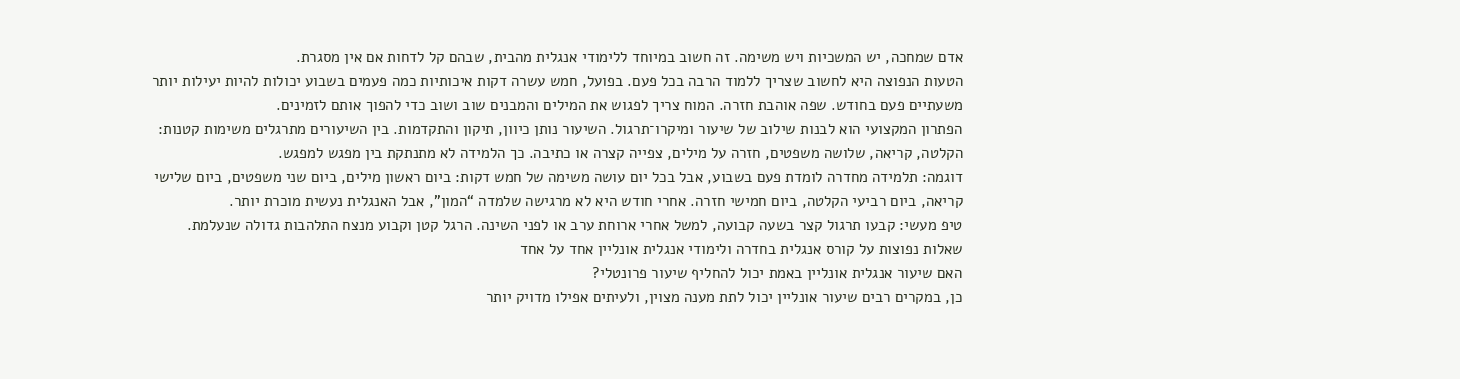אדם שמחכה, יש המשכיות ויש משימה. זה חשוב במיוחד ללימודי אנגלית מהבית, שבהם קל לדחות אם אין מסגרת.
הטעות הנפוצה היא לחשוב שצריך ללמוד הרבה בכל פעם. בפועל, חמש עשרה דקות איכותיות כמה פעמים בשבוע יכולות להיות יעילות יותר משעתיים פעם בחודש. שפה אוהבת חזרה. המוח צריך לפגוש את המילים והמבנים שוב ושוב כדי להפוך אותם לזמינים.
הפתרון המקצועי הוא לבנות שילוב של שיעור ומיקרו־תרגול. השיעור נותן כיוון, תיקון והתקדמות. בין השיעורים מתרגלים משימות קטנות: הקלטה, קריאה, שלושה משפטים, חזרה על מילים, צפייה קצרה או כתיבה. כך הלמידה לא מתנתקת בין מפגש למפגש.
דוגמה: תלמידה מחדרה לומדת פעם בשבוע, אבל בכל יום עושה משימה של חמש דקות: ביום ראשון מילים, ביום שני משפטים, ביום שלישי קריאה, ביום רביעי הקלטה, ביום חמישי חזרה. אחרי חודש היא לא מרגישה שלמדה “המון”, אבל האנגלית נעשית מוכרת יותר.
טיפ מעשי: קבעו תרגול קצר בשעה קבועה, למשל אחרי ארוחת ערב או לפני השינה. הרגל קטן וקבוע מנצח התלהבות גדולה שנעלמת.
שאלות נפוצות על קורס אנגלית בחדרה ולימודי אנגלית אונליין אחד על אחד
האם שיעור אנגלית אונליין באמת יכול להחליף שיעור פרונטלי?
כן, במקרים רבים שיעור אונליין יכול לתת מענה מצוין, ולעיתים אפילו מדויק יותר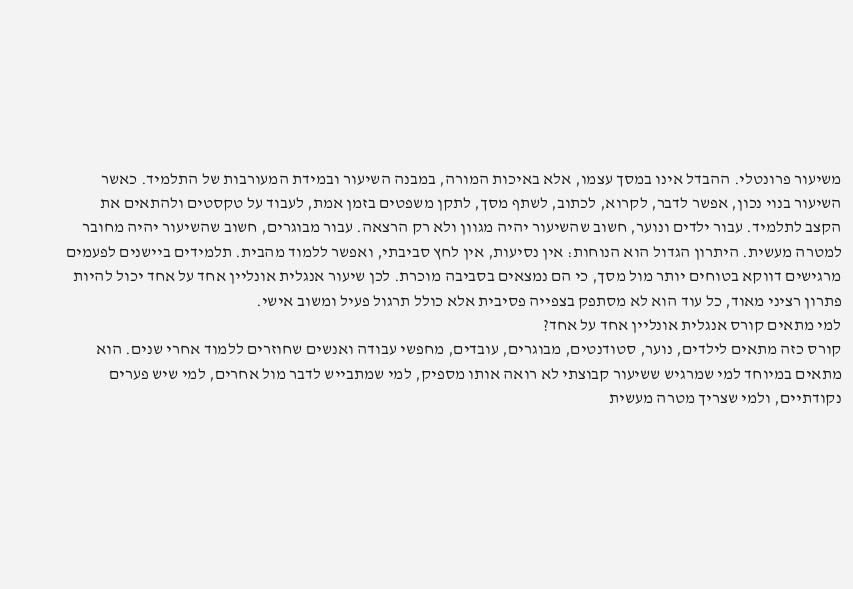משיעור פרונטלי. ההבדל אינו במסך עצמו, אלא באיכות המורה, במבנה השיעור ובמידת המעורבות של התלמיד. כאשר השיעור בנוי נכון, אפשר לדבר, לקרוא, לכתוב, לשתף מסך, לתקן משפטים בזמן אמת, לעבוד על טקסטים ולהתאים את הקצב לתלמיד. עבור ילדים ונוער, חשוב שהשיעור יהיה מגוון ולא רק הרצאה. עבור מבוגרים, חשוב שהשיעור יהיה מחובר למטרה מעשית. היתרון הגדול הוא הנוחות: אין נסיעות, אין לחץ סביבתי, ואפשר ללמוד מהבית. תלמידים ביישנים לפעמים מרגישים דווקא בטוחים יותר מול מסך, כי הם נמצאים בסביבה מוכרת. לכן שיעור אנגלית אונליין אחד על אחד יכול להיות פתרון רציני מאוד, כל עוד הוא לא מסתפק בצפייה פסיבית אלא כולל תרגול פעיל ומשוב אישי.
למי מתאים קורס אנגלית אונליין אחד על אחד?
קורס כזה מתאים לילדים, נוער, סטודנטים, מבוגרים, עובדים, מחפשי עבודה ואנשים שחוזרים ללמוד אחרי שנים. הוא מתאים במיוחד למי שמרגיש ששיעור קבוצתי לא רואה אותו מספיק, למי שמתבייש לדבר מול אחרים, למי שיש פערים נקודתיים, ולמי שצריך מטרה מעשית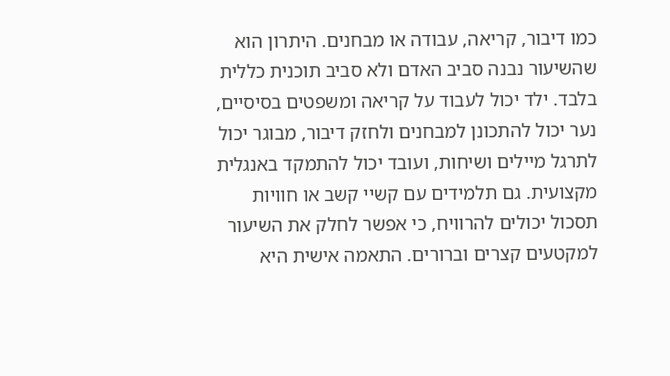כמו דיבור, קריאה, עבודה או מבחנים. היתרון הוא שהשיעור נבנה סביב האדם ולא סביב תוכנית כללית בלבד. ילד יכול לעבוד על קריאה ומשפטים בסיסיים, נער יכול להתכונן למבחנים ולחזק דיבור, מבוגר יכול לתרגל מיילים ושיחות, ועובד יכול להתמקד באנגלית מקצועית. גם תלמידים עם קשיי קשב או חוויות תסכול יכולים להרוויח, כי אפשר לחלק את השיעור למקטעים קצרים וברורים. התאמה אישית היא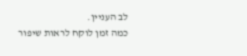לב העניין.
כמה זמן לוקח לראות שיפור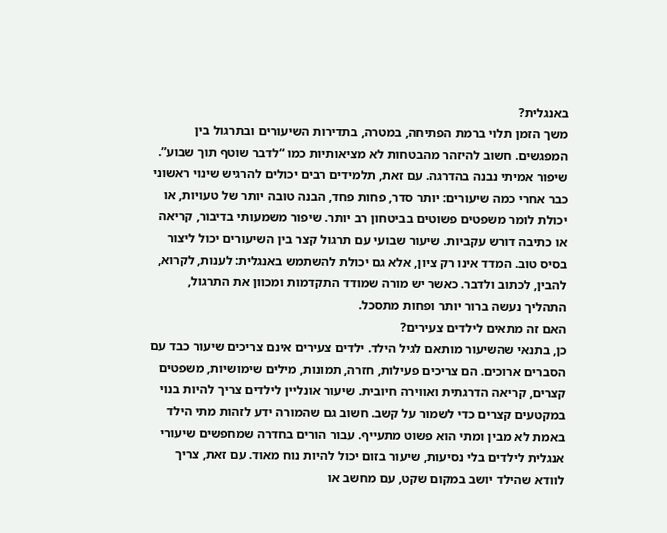באנגלית?
משך הזמן תלוי ברמת הפתיחה, במטרה, בתדירות השיעורים ובתרגול בין המפגשים. חשוב להיזהר מהבטחות לא מציאותיות כמו “לדבר שוטף תוך שבוע”. שיפור אמיתי נבנה בהדרגה. עם זאת, תלמידים רבים יכולים להרגיש שינוי ראשוני כבר אחרי כמה שיעורים: יותר סדר, פחות פחד, הבנה טובה יותר של טעויות, או יכולת לומר משפטים פשוטים בביטחון רב יותר. שיפור משמעותי בדיבור, קריאה או כתיבה דורש עקביות. שיעור שבועי עם תרגול קצר בין השיעורים יכול ליצור בסיס טוב. המדד אינו רק ציון, אלא גם יכולת להשתמש באנגלית: לענות, לקרוא, להבין, לכתוב ולדבר. כאשר יש מורה שמודד התקדמות ומכוון את התרגול, התהליך נעשה ברור יותר ופחות מתסכל.
האם זה מתאים לילדים צעירים?
כן, בתנאי שהשיעור מותאם לגיל הילד. ילדים צעירים אינם צריכים שיעור כבד עם הסברים ארוכים. הם צריכים פעילות, חזרה, תמונות, מילים שימושיות, משפטים קצרים, קריאה הדרגתית ואווירה חיובית. שיעור אונליין לילדים צריך להיות בנוי במקטעים קצרים כדי לשמור על קשב. חשוב גם שהמורה ידע לזהות מתי הילד באמת לא מבין ומתי הוא פשוט מתעייף. עבור הורים בחדרה שמחפשים שיעורי אנגלית לילדים בלי נסיעות, שיעור בזום יכול להיות נוח מאוד. עם זאת, צריך לוודא שהילד יושב במקום שקט, עם מחשב או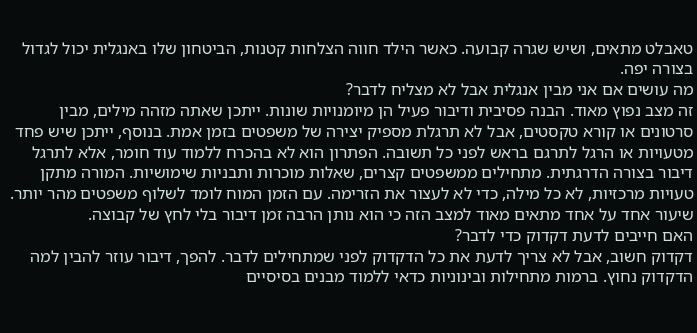טאבלט מתאים, ושיש שגרה קבועה. כאשר הילד חווה הצלחות קטנות, הביטחון שלו באנגלית יכול לגדול בצורה יפה.
מה עושים אם אני מבין אנגלית אבל לא מצליח לדבר?
זה מצב נפוץ מאוד. הבנה פסיבית ודיבור פעיל הן מיומנויות שונות. ייתכן שאתה מזהה מילים, מבין סרטונים או קורא טקסטים, אבל לא תרגלת מספיק יצירה של משפטים בזמן אמת. בנוסף, ייתכן שיש פחד מטעויות או הרגל לתרגם בראש לפני כל תשובה. הפתרון הוא לא בהכרח ללמוד עוד חומר, אלא לתרגל דיבור בצורה הדרגתית. מתחילים ממשפטים קצרים, שאלות מוכרות ותבניות שימושיות. המורה מתקן טעויות מרכזיות, לא כל מילה, כדי לא לעצור את הזרימה. עם הזמן המוח לומד לשלוף משפטים מהר יותר. שיעור אחד על אחד מתאים מאוד למצב הזה כי הוא נותן הרבה זמן דיבור בלי לחץ של קבוצה.
האם חייבים לדעת דקדוק כדי לדבר?
דקדוק חשוב, אבל לא צריך לדעת את כל הדקדוק לפני שמתחילים לדבר. להפך, דיבור עוזר להבין למה הדקדוק נחוץ. ברמות מתחילות ובינוניות כדאי ללמוד מבנים בסיסיים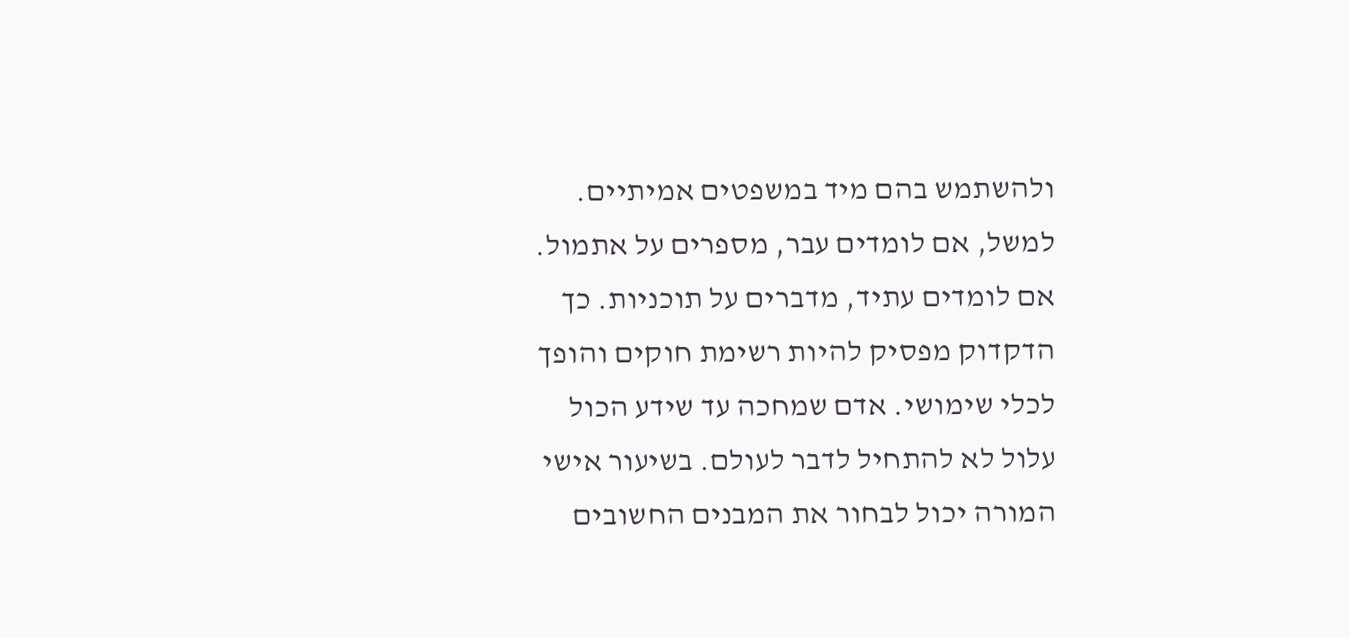ולהשתמש בהם מיד במשפטים אמיתיים. למשל, אם לומדים עבר, מספרים על אתמול. אם לומדים עתיד, מדברים על תוכניות. כך הדקדוק מפסיק להיות רשימת חוקים והופך לכלי שימושי. אדם שמחכה עד שידע הכול עלול לא להתחיל לדבר לעולם. בשיעור אישי המורה יכול לבחור את המבנים החשובים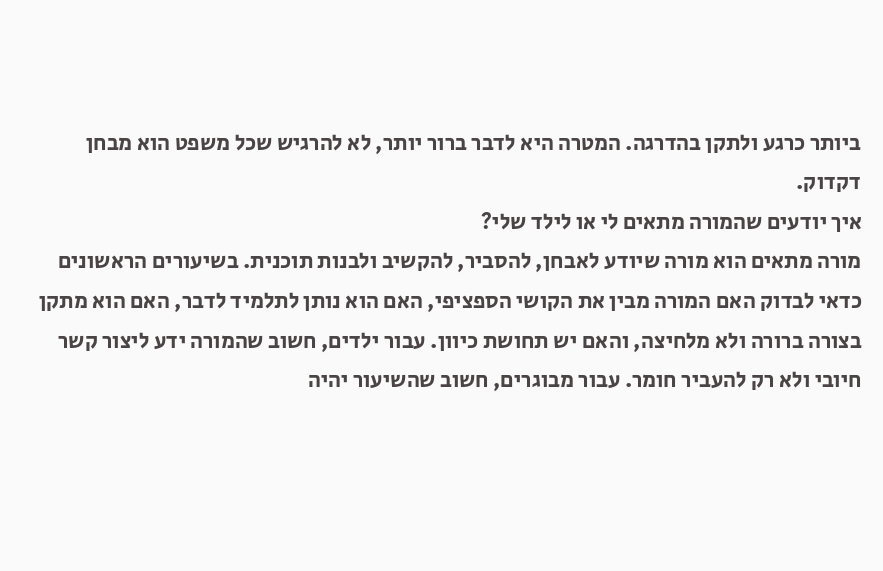ביותר כרגע ולתקן בהדרגה. המטרה היא לדבר ברור יותר, לא להרגיש שכל משפט הוא מבחן דקדוק.
איך יודעים שהמורה מתאים לי או לילד שלי?
מורה מתאים הוא מורה שיודע לאבחן, להסביר, להקשיב ולבנות תוכנית. בשיעורים הראשונים כדאי לבדוק האם המורה מבין את הקושי הספציפי, האם הוא נותן לתלמיד לדבר, האם הוא מתקן בצורה ברורה ולא מלחיצה, והאם יש תחושת כיוון. עבור ילדים, חשוב שהמורה ידע ליצור קשר חיובי ולא רק להעביר חומר. עבור מבוגרים, חשוב שהשיעור יהיה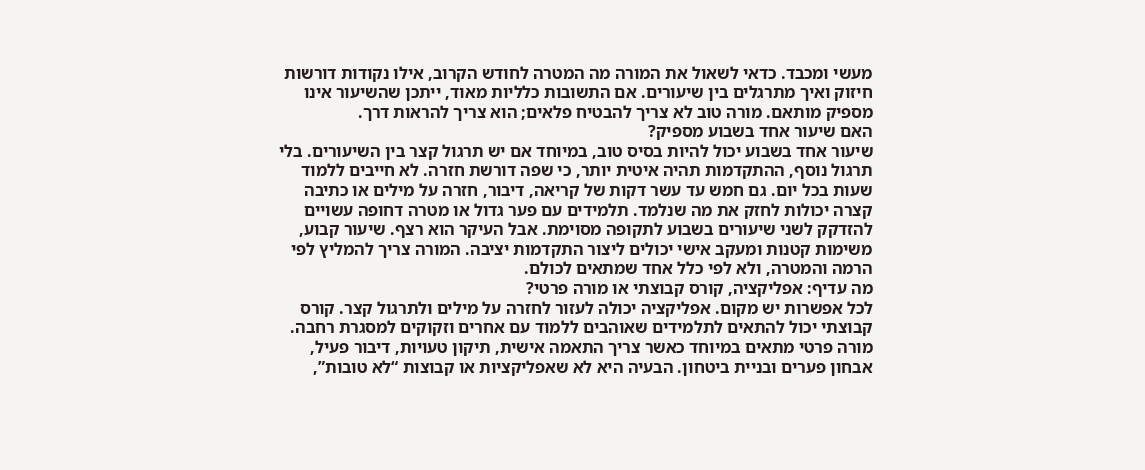מעשי ומכבד. כדאי לשאול את המורה מה המטרה לחודש הקרוב, אילו נקודות דורשות חיזוק ואיך מתרגלים בין שיעורים. אם התשובות כלליות מאוד, ייתכן שהשיעור אינו מספיק מותאם. מורה טוב לא צריך להבטיח פלאים; הוא צריך להראות דרך.
האם שיעור אחד בשבוע מספיק?
שיעור אחד בשבוע יכול להיות בסיס טוב, במיוחד אם יש תרגול קצר בין השיעורים. בלי תרגול נוסף, ההתקדמות תהיה איטית יותר, כי שפה דורשת חזרה. לא חייבים ללמוד שעות בכל יום. גם חמש עד עשר דקות של קריאה, דיבור, חזרה על מילים או כתיבה קצרה יכולות לחזק את מה שנלמד. תלמידים עם פער גדול או מטרה דחופה עשויים להזדקק לשני שיעורים בשבוע לתקופה מסוימת. אבל העיקר הוא רצף. שיעור קבוע, משימות קטנות ומעקב אישי יכולים ליצור התקדמות יציבה. המורה צריך להמליץ לפי הרמה והמטרה, ולא לפי כלל אחד שמתאים לכולם.
מה עדיף: אפליקציה, קורס קבוצתי או מורה פרטי?
לכל אפשרות יש מקום. אפליקציה יכולה לעזור לחזרה על מילים ולתרגול קצר. קורס קבוצתי יכול להתאים לתלמידים שאוהבים ללמוד עם אחרים וזקוקים למסגרת רחבה. מורה פרטי מתאים במיוחד כאשר צריך התאמה אישית, תיקון טעויות, דיבור פעיל, אבחון פערים ובניית ביטחון. הבעיה היא לא שאפליקציות או קבוצות “לא טובות”,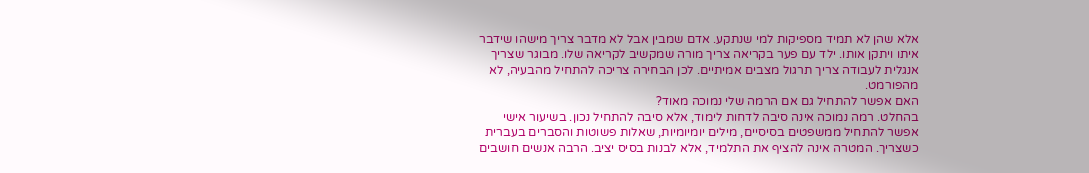אלא שהן לא תמיד מספיקות למי שנתקע. אדם שמבין אבל לא מדבר צריך מישהו שידבר איתו ויתקן אותו. ילד עם פער בקריאה צריך מורה שמקשיב לקריאה שלו. מבוגר שצריך אנגלית לעבודה צריך תרגול מצבים אמיתיים. לכן הבחירה צריכה להתחיל מהבעיה, לא מהפורמט.
האם אפשר להתחיל גם אם הרמה שלי נמוכה מאוד?
בהחלט. רמה נמוכה אינה סיבה לדחות לימוד, אלא סיבה להתחיל נכון. בשיעור אישי אפשר להתחיל ממשפטים בסיסיים, מילים יומיומיות, שאלות פשוטות והסברים בעברית כשצריך. המטרה אינה להציף את התלמיד, אלא לבנות בסיס יציב. הרבה אנשים חושבים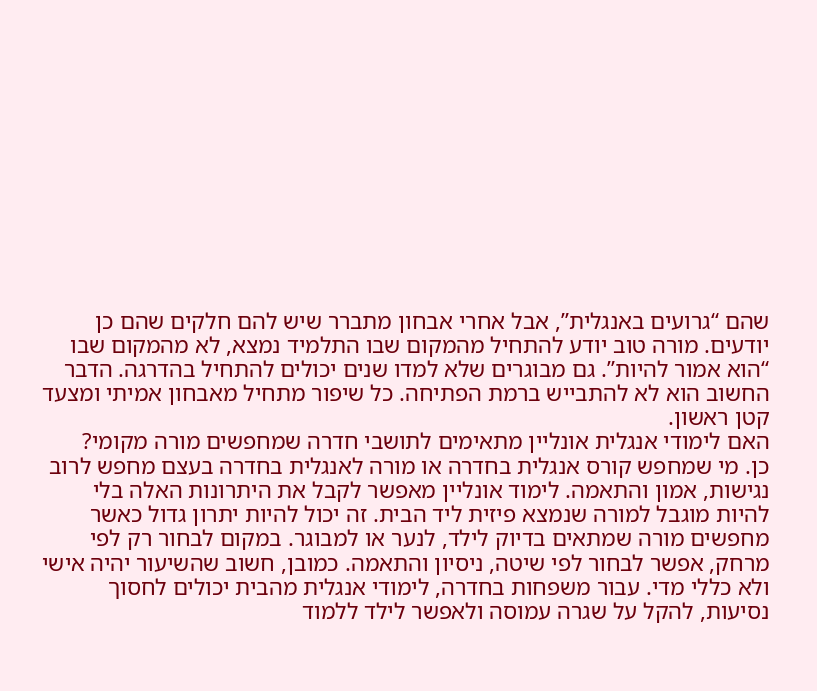שהם “גרועים באנגלית”, אבל אחרי אבחון מתברר שיש להם חלקים שהם כן יודעים. מורה טוב יודע להתחיל מהמקום שבו התלמיד נמצא, לא מהמקום שבו “הוא אמור להיות”. גם מבוגרים שלא למדו שנים יכולים להתחיל בהדרגה. הדבר החשוב הוא לא להתבייש ברמת הפתיחה. כל שיפור מתחיל מאבחון אמיתי ומצעד קטן ראשון.
האם לימודי אנגלית אונליין מתאימים לתושבי חדרה שמחפשים מורה מקומי?
כן. מי שמחפש קורס אנגלית בחדרה או מורה לאנגלית בחדרה בעצם מחפש לרוב נגישות, אמון והתאמה. לימוד אונליין מאפשר לקבל את היתרונות האלה בלי להיות מוגבל למורה שנמצא פיזית ליד הבית. זה יכול להיות יתרון גדול כאשר מחפשים מורה שמתאים בדיוק לילד, לנער או למבוגר. במקום לבחור רק לפי מרחק, אפשר לבחור לפי שיטה, ניסיון והתאמה. כמובן, חשוב שהשיעור יהיה אישי ולא כללי מדי. עבור משפחות בחדרה, לימודי אנגלית מהבית יכולים לחסוך נסיעות, להקל על שגרה עמוסה ולאפשר לילד ללמוד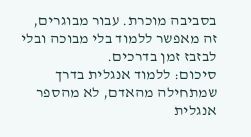בסביבה מוכרת. עבור מבוגרים, זה מאפשר ללמוד בלי מבוכה ובלי לבזבז זמן בדרכים.
סיכום: ללמוד אנגלית בדרך שמתחילה מהאדם, לא מהספר
אנגלית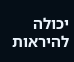יכולה להיראות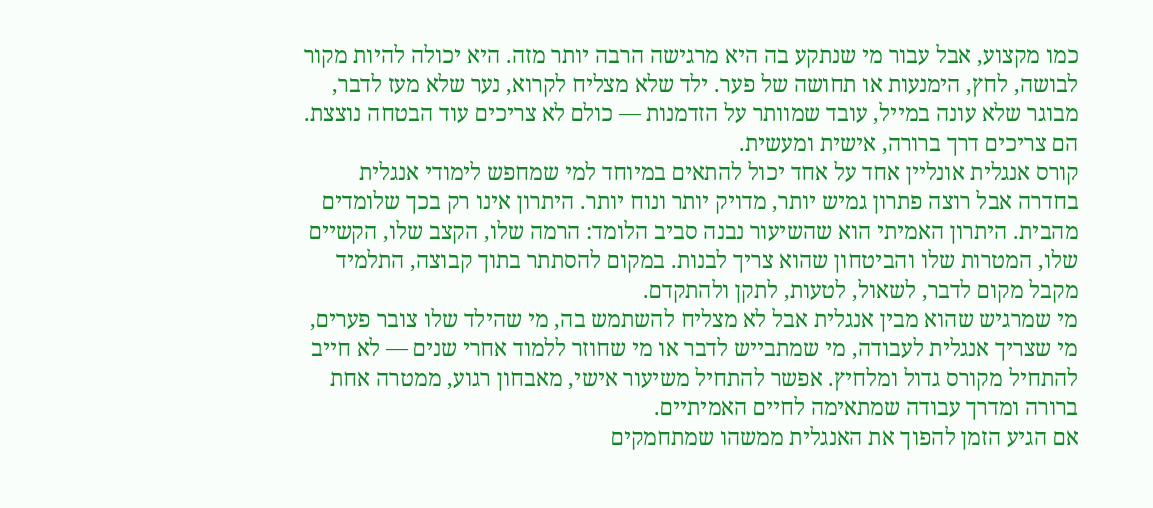כמו מקצוע, אבל עבור מי שנתקע בה היא מרגישה הרבה יותר מזה. היא יכולה להיות מקור לבושה, לחץ, הימנעות או תחושה של פער. ילד שלא מצליח לקרוא, נער שלא מעז לדבר, מבוגר שלא עונה במייל, עובד שמוותר על הזדמנות — כולם לא צריכים עוד הבטחה נוצצת. הם צריכים דרך ברורה, אישית ומעשית.
קורס אנגלית אונליין אחד על אחד יכול להתאים במיוחד למי שמחפש לימודי אנגלית בחדרה אבל רוצה פתרון גמיש יותר, מדויק יותר ונוח יותר. היתרון אינו רק בכך שלומדים מהבית. היתרון האמיתי הוא שהשיעור נבנה סביב הלומד: הרמה שלו, הקצב שלו, הקשיים שלו, המטרות שלו והביטחון שהוא צריך לבנות. במקום להסתתר בתוך קבוצה, התלמיד מקבל מקום לדבר, לשאול, לטעות, לתקן ולהתקדם.
מי שמרגיש שהוא מבין אנגלית אבל לא מצליח להשתמש בה, מי שהילד שלו צובר פערים, מי שצריך אנגלית לעבודה, מי שמתבייש לדבר או מי שחוזר ללמוד אחרי שנים — לא חייב להתחיל מקורס גדול ומלחיץ. אפשר להתחיל משיעור אישי, מאבחון רגוע, ממטרה אחת ברורה ומדרך עבודה שמתאימה לחיים האמיתיים.
אם הגיע הזמן להפוך את האנגלית ממשהו שמתחמקים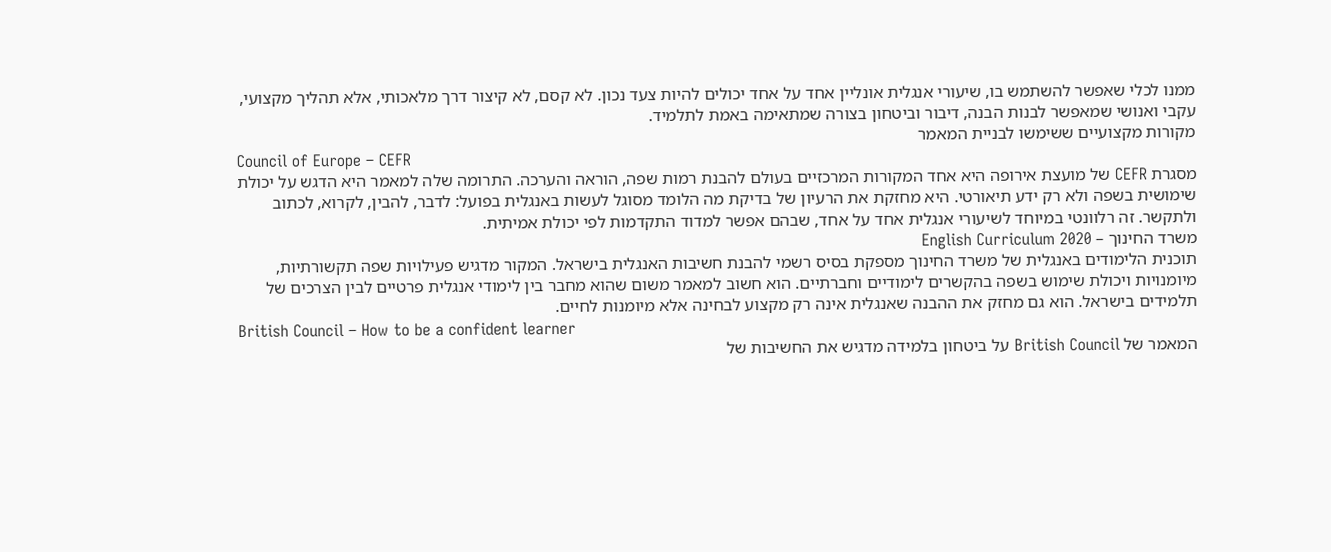ממנו לכלי שאפשר להשתמש בו, שיעורי אנגלית אונליין אחד על אחד יכולים להיות צעד נכון. לא קסם, לא קיצור דרך מלאכותי, אלא תהליך מקצועי, עקבי ואנושי שמאפשר לבנות הבנה, דיבור וביטחון בצורה שמתאימה באמת לתלמיד.
מקורות מקצועיים ששימשו לבניית המאמר
Council of Europe – CEFR
מסגרת CEFR של מועצת אירופה היא אחד המקורות המרכזיים בעולם להבנת רמות שפה, הוראה והערכה. התרומה שלה למאמר היא הדגש על יכולת שימושית בשפה ולא רק ידע תיאורטי. היא מחזקת את הרעיון של בדיקת מה הלומד מסוגל לעשות באנגלית בפועל: לדבר, להבין, לקרוא, לכתוב ולתקשר. זה רלוונטי במיוחד לשיעורי אנגלית אחד על אחד, שבהם אפשר למדוד התקדמות לפי יכולת אמיתית.
משרד החינוך – English Curriculum 2020
תוכנית הלימודים באנגלית של משרד החינוך מספקת בסיס רשמי להבנת חשיבות האנגלית בישראל. המקור מדגיש פעילויות שפה תקשורתיות, מיומנויות ויכולת שימוש בשפה בהקשרים לימודיים וחברתיים. הוא חשוב למאמר משום שהוא מחבר בין לימודי אנגלית פרטיים לבין הצרכים של תלמידים בישראל. הוא גם מחזק את ההבנה שאנגלית אינה רק מקצוע לבחינה אלא מיומנות לחיים.
British Council – How to be a confident learner
המאמר של British Council על ביטחון בלמידה מדגיש את החשיבות של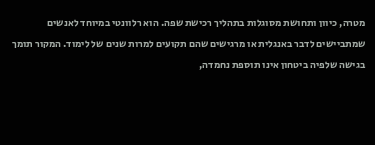מטרה, כיוון ותחושת מסוגלות בתהליך רכישת שפה. הוא רלוונטי במיוחד לאנשים שמתביישים לדבר באנגלית או מרגישים שהם תקועים למרות שנים של לימוד. המקור תומך בגישה שלפיה ביטחון אינו תוספת נחמדה,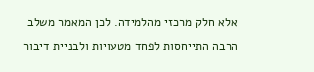אלא חלק מרכזי מהלמידה. לכן המאמר משלב הרבה התייחסות לפחד מטעויות ולבניית דיבור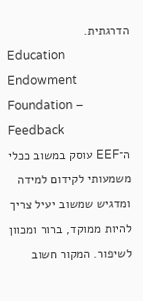הדרגתית.
Education Endowment Foundation – Feedback
ה־EEF עוסק במשוב ככלי משמעותי לקידום למידה ומדגיש שמשוב יעיל צריך להיות ממוקד, ברור ומכוון לשיפור. המקור חשוב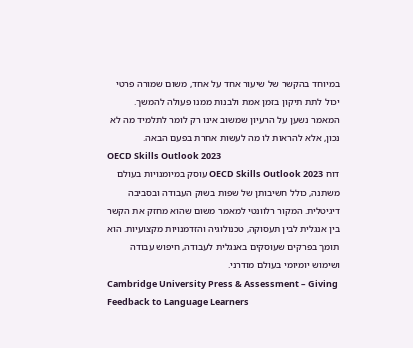במיוחד בהקשר של שיעור אחד על אחד, משום שמורה פרטי יכול לתת תיקון בזמן אמת ולבנות ממנו פעולה להמשך. המאמר נשען על הרעיון שמשוב אינו רק לומר לתלמיד מה לא נכון, אלא להראות לו מה לעשות אחרת בפעם הבאה.
OECD Skills Outlook 2023
דוח OECD Skills Outlook 2023 עוסק במיומנויות בעולם משתנה, כולל חשיבותן של שפות בשוק העבודה ובסביבה דיגיטלית. המקור רלוונטי למאמר משום שהוא מחזק את הקשר בין אנגלית לבין תעסוקה, טכנולוגיה והזדמנויות מקצועיות. הוא תומך בפרקים שעוסקים באנגלית לעבודה, חיפוש עבודה ושימוש יומיומי בעולם מודרני.
Cambridge University Press & Assessment – Giving Feedback to Language Learners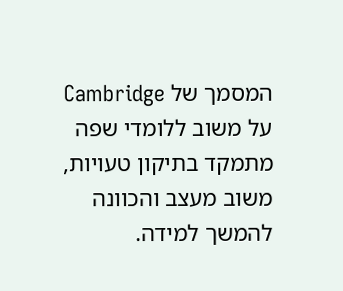המסמך של Cambridge על משוב ללומדי שפה מתמקד בתיקון טעויות, משוב מעצב והכוונה להמשך למידה.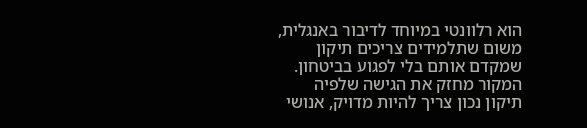הוא רלוונטי במיוחד לדיבור באנגלית, משום שתלמידים צריכים תיקון שמקדם אותם בלי לפגוע בביטחון. המקור מחזק את הגישה שלפיה תיקון נכון צריך להיות מדויק, אנושי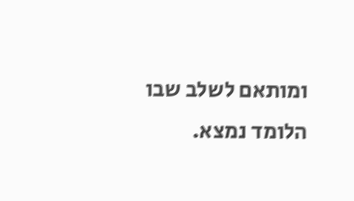ומותאם לשלב שבו הלומד נמצא.